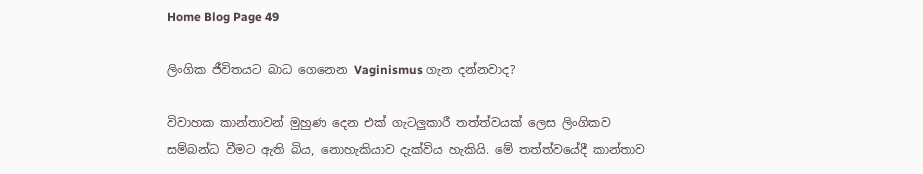Home Blog Page 49

ලිංගික ජීවිතයට බාධ ගෙනෙන Vaginismus ගැන දන්නවාද?

විවාහක කාන්තාවන් මුහුණ ‍දෙන එක් ගැටලුකාරී තත්ත්වයක් ලෙස ලිංගිකව සම්බන්ධ වීමට ඇති බිය, නොහැකියාව දැක්විය හැකියි. මේ තත්ත්වයේදී කාන්තාව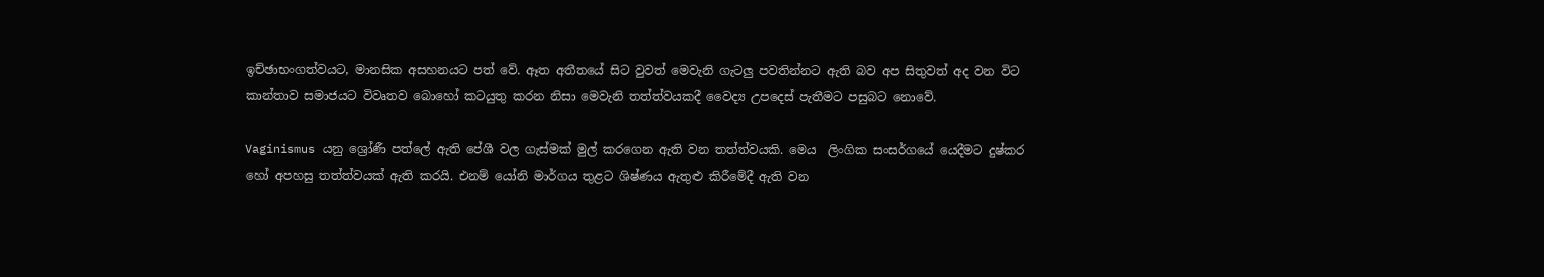ඉච්ඡාභංගත්වයට, මානසික අසහනයට පත් වේ. ඈත අතීතයේ සිට වුවත් මෙවැනි ගැටලු පවතින්නට ඇති බව අප සිතුවත් අද වන විට කාන්තාව සමාජයට විවෘතව බොහෝ කටයුතු කරන නිසා මෙවැනි තත්ත්වයකදී වෛද්‍ය උපදෙස් පැතීමට පසුබට නොවේ.

Vaginismus යනු ශ්‍රෝණී පත්ලේ ඇති පේශී වල ගැස්මක් මුල් කරගෙන ඇති වන තත්ත්වයකි. මෙය  ලිංගික සංසර්ගයේ යෙදීමට දුෂ්කර හෝ අපහසු තත්ත්වයක් ඇති කරයි. එනම් යෝනි මාර්ගය තුළට ශිෂ්ණය ඇතුළු කිරීමේදී ඇති වන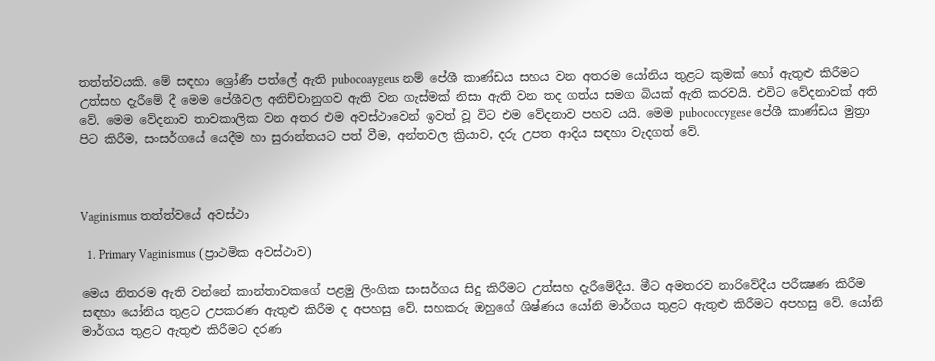තත්ත්වයකි. මේ සඳහා ශ්‍රෝණී පත්ලේ ඇති pubocoaygeus නම් පේශී කාණ්ඩය සහය වන අතරම යෝනිය තුළට කුමක් හෝ ඇතුළු කිරීමට උත්සහ දැරීමේ දී මෙම පේශීවල අනිච්චානුගව ඇති වන ගැස්මක් නිසා ඇති වන තද ගත්ය සමග බියක් ඇති කරවයි. එවිට වේදනාවක් අති වේ. මෙම වේදනාව තාවකාලික වන අතර එම අවස්ථාවෙන් ඉවත් වූ විට එම වේදනාව පහව යයි. මෙම pubococcygese පේශී කාණ්ඩය මුත්‍රා පිට කිරීම, සංසර්ගයේ යෙදීම හා සුරාන්තයට පත් වීම, අන්තවල ක්‍රියාව, දරු උපත ආදිය සඳහා වැදගත් වේ.



Vaginismus තත්ත්වයේ අවස්ථා

  1. Primary Vaginismus (ප්‍රාථමික අවස්ථාව)

මෙය නිතරම ඇති වන්නේ කාන්තාවකගේ පළමු ලිංගික සංසර්ගය සිදු කිරීමට උත්සහ දැරීමේදීය. මීට අමතරව නාරිවේදීය පරීක්‍ෂණ කිරීම සඳහා යෝනිය තුළට උපකරණ ඇතුළු කිරීම ද අපහසු වේ. සහකරු ඔහුගේ ශිෂ්ණය යෝනි මාර්ගය තුළට ඇතුළු කිරීමට අපහසු වේ. යෝනි මාර්ගය තුළට ඇතුළු කිරීමට දරණ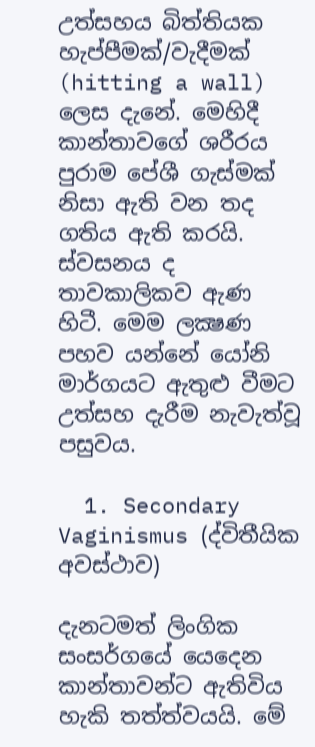උත්සහය බිත්තියක හැප්පීමක්/වැදීමක් (hitting a wall) ලෙස දැනේ. මෙහිදී කාන්තාවගේ ශරීරය පුරාම පේශී ගැස්මක් නිසා ඇති වන තද ගතිය ඇති කරයි. ස්වසනය ද තාවකාලිකව ඇණ හිටී. මෙම ලක්‍ෂණ පහව යන්නේ යෝනි මාර්ගයට ඇතුළු වීමට උත්සහ දැරීම නැවැත්වූ පසුවය.

  1. Secondary Vaginismus (ද්විතීයික අවස්ථාව)

දැනටමත් ලිංගික සංසර්ගයේ යෙදෙන කාන්තාවන්ට ඇතිවිය හැකි තත්ත්වයයි. මේ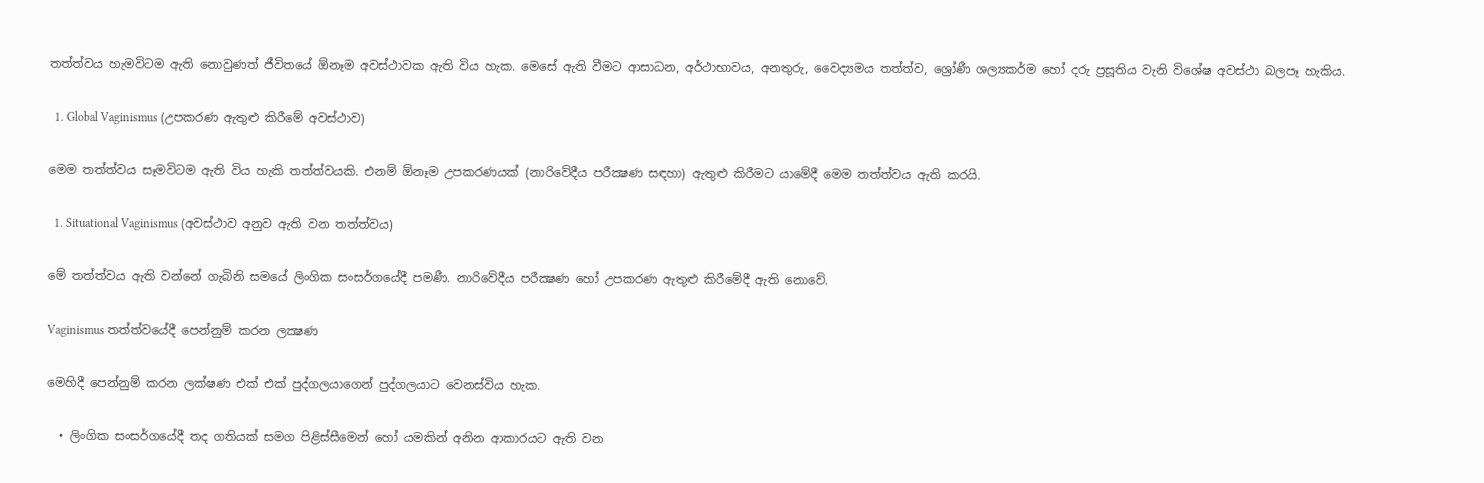තත්ත්වය හැමවිටම ඇති නොවුණත් ජීවිතයේ ඕනෑම අවස්ථාවක ඇති විය හැක. මෙසේ ඇති වීමට ආසාධන, අර්ථාභාවය, අනතුරු, වෛද්‍යමය තත්ත්ව, ශ්‍රෝණී ශල්‍යකර්ම හෝ දරු ප්‍රසූතිය වැනි විශේෂ අවස්ථා බලපෑ හැකිය.

  1. Global Vaginismus (උපකරණ ඇතුළු කිරීමේ අවස්ථාව)

මෙම තත්ත්වය සෑමවිටම ඇති විය හැකි තත්ත්වයකි. එනම් ඕනෑම උපකරණයක් (නාරිවේදීය පරීක්‍ෂණ සඳහා) ඇතුළු කිරීමට යාමේදී මෙම තත්ත්වය ඇති කරයි.

  1. Situational Vaginismus (අවස්ථාව අනුව ඇති වන තත්ත්වය)

මේ තත්ත්වය ඇති වන්නේ ගැබිනි සමයේ ලිංගික සංසර්ගයේදී පමණී. නාරිවේදීය පරීක්‍ෂණ හෝ උපකරණ ඇතුළු කිරීමේදී ඇති නොවේ.

Vaginismus තත්ත්වයේදී පෙන්නුම් කරන ලක්‍ෂණ

මෙහිදී පෙන්නුම් කරන ලක්ෂණ එක් එක් පුද්ගලයාගෙන් පුද්ගලයාට වෙනස්විය හැක.

  • ලිංගික සංසර්ගයේදී තද ගතියක් සමග පිළිස්සීමෙන් හෝ යමකින් අනින ආකාරයට ඇති වන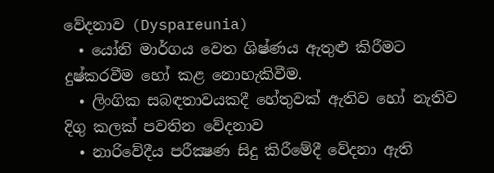වේදනාව (Dyspareunia)
  • යෝනි මාර්ගය වෙත ශිෂ්ණය ඇතුළු කිරීමට දුෂ්කරවීම හෝ කළ නොහැකිවීම.
  • ලිංගික සබඳතාවයකදී හේතුවක් ඇතිව හෝ නැතිව දිගු කලක් පවතින වේදනාව
  • නාරිවේදීය පරීක්‍ෂණ සිදු කිරීමේදී වේදනා ඇති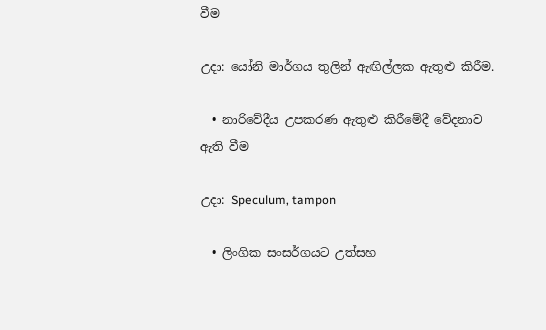වීම

උදා: යෝනි මාර්ගය තුලින් ඇඟිල්ලක ඇතුළු කිරීම.

  • නාරිවේදීය උපකරණ ඇතුළු කිරීමේදී වේදනාව ඇති වීම

උදා: Speculum, tampon

  • ලිංගික සංසර්ගයට උත්සහ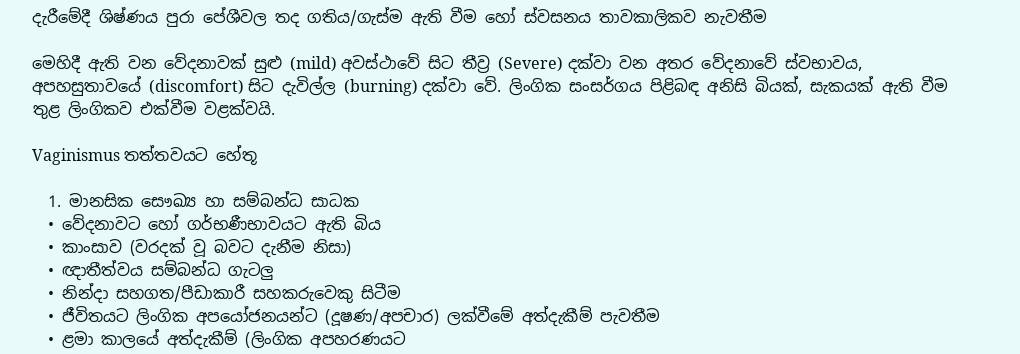දැරීමේදී ශිෂ්ණය පුරා පේශීවල තද ගතිය/ගැස්ම ඇති වීම හෝ ස්වසනය තාවකාලිකව නැවතීම

මෙහිදී ඇති වන වේදනාවක් සුළු (mild) අවස්ථාවේ සිට තීව්‍ර (Severe) දක්වා වන අතර වේදනාවේ ස්වභාවය, අපහසුතාවයේ (discomfort) සිට දැවිල්ල (burning) දක්වා වේ. ලිංගික සංසර්ගය පිළිබඳ අනිසි බියක්, සැකයක් ඇති වීම තුළ ලිංගිකව එක්වීම වළක්වයි.

Vaginismus තත්තවයට හේතූ

  1. මානසික සෞඛ්‍ය හා සම්බන්ධ සාධක
  • වේදනාවට හෝ ගර්භණීභාවයට ඇති බිය
  • කාංසාව (වරදක් වූ බවට දැනීම නිසා)
  • ඥාතීත්වය සම්බන්ධ ගැටලු
  • නින්දා සහගත/පීඩාකාරී සහකරුවෙකු සිටීම
  • ජීවිතයට ලිංගික අපයෝජනයන්ට (දූෂණ/අපචාර) ලක්වීමේ අත්දැකීම් පැවතීම
  • ළමා කාලයේ අත්දැකීම් (ලිංගික අපහරණයට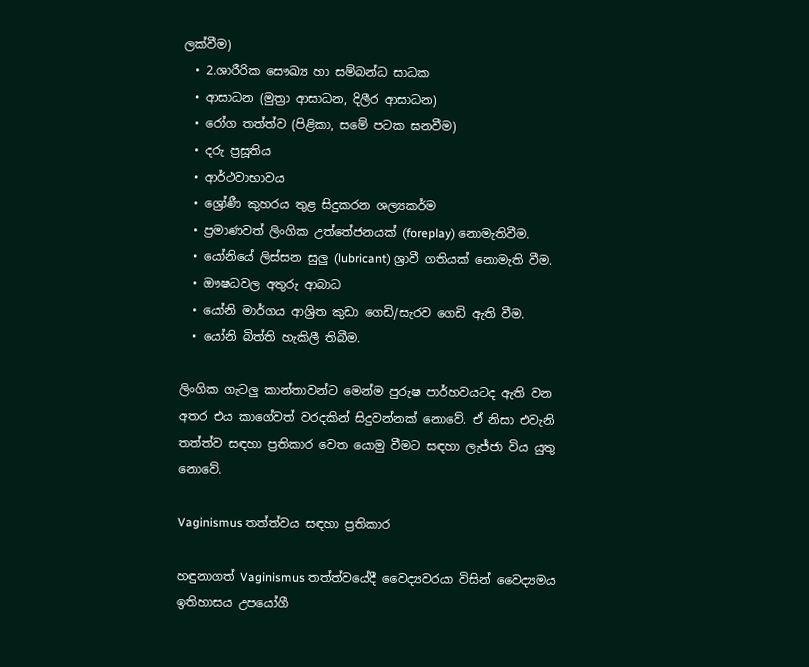ලක්වීම)
  • 2.ශාරීරික සෞඛ්‍ය හා සම්බන්ධ සාධක
  • ආසාධන (මුත්‍රා ආසාධන, දිලීර ආසාධන)
  • රෝග තත්ත්ව (පිළිකා, සමේ පටක ඝනවීම)
  • දරු ප්‍රසූතිය
  • ආර්ථවාභාවය
  • ශ්‍රෝණී කුහරය තුළ සිදුකරන ශල්‍යකර්ම
  • ප්‍රමාණවත් ලිංගික උත්තේජනයක් (foreplay) නොමැතිවීම.
  • යෝනියේ ලිස්සන සුලු (lubricant) ශ්‍රාවී ගතියක් නොමැති වීම.
  • ඖෂධවල අතුරු ආබාධ
  • යෝනි මාර්ගය ආශ්‍රිත කුඩා ගෙඩි/සැරව ගෙඩි ඇති වීම.
  • යෝනි බිත්ති හැකිලී තිබීම.

ලිංගික ගැටලු කාන්තාවන්ට මෙන්ම පුරුෂ පාර්හවයටද ඇති වන අතර එය කාගේවත් වරදකින් සිදුවන්නක් නොවේ. ඒ නිසා එවැනි තත්ත්ව සඳහා ප්‍රතිකාර වෙත යොමු වීමට සඳහා ලැජ්ජා විය යුතු නොවේ.

Vaginismus තත්ත්වය සඳහා ප්‍රතිකාර

හඳුනාගත් Vaginismus තත්ත්වයේදී වෛද්‍යවරයා විසින් වෛද්‍යමය ඉතිහාසය උපයෝගී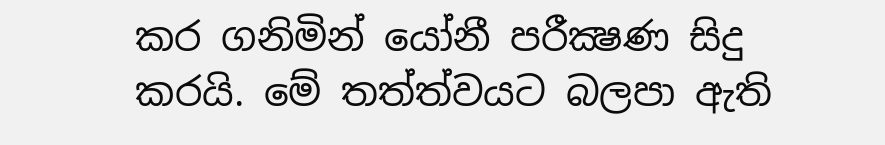කර ගනිමින් යෝනී පරීක්‍ෂණ සිදු කරයි. මේ තත්ත්වයට බලපා ඇති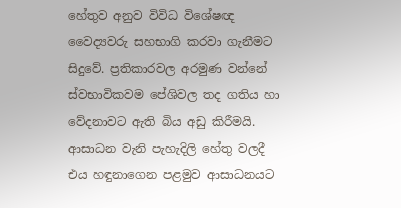හේතුව අනුව විවිධ විශේෂඥ වෛද්‍යවරු සහභාගි කරවා ගැනීමට සිදුවේ. ප්‍රතිකාරවල අරමුණ වන්නේ ස්වභාවිකවම පේශිවල තද ගතිය හා වේදනාවට ඇති බිය අඩු කිරීමයි. ආසාධන වැනි පැහැදිලි හේතු වලදී එය හඳුනාගෙන පළමුව ආසාධනයට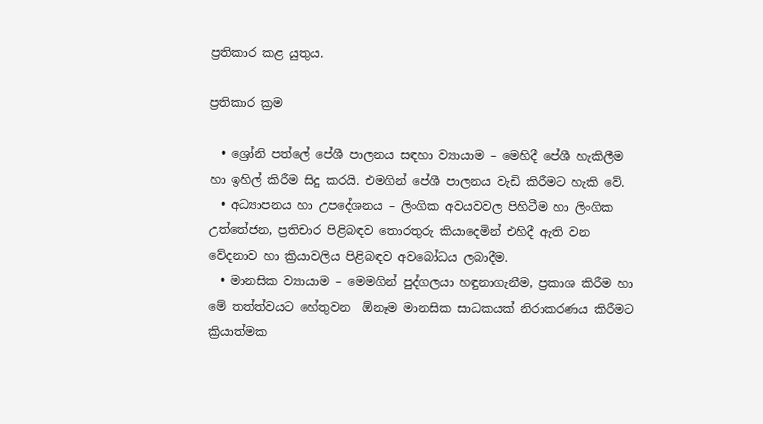ප්‍රතිකාර කළ යුතුය.

ප්‍රතිකාර ක්‍රම

  • ශ්‍රෝනි පත්ලේ පේශී පාලනය සඳහා ව්‍යායාම – මෙහිදී පේශී හැකිලීම හා ඉහිල් කිරීම සිදු කරයි. එමගින් පේශී පාලනය වැඩි කිරීමට හැකි වේ.
  • අධ්‍යාපනය හා උපදේශනය – ලිංගික අවයවවල පිහිටීම හා ලිංගික උත්තේජන, ප්‍රතිචාර පිළිබඳව තොරතුරු කියාදෙමින් එහිදී ඇති වන වේදනාව හා ක්‍රියාවලිය පිළිබඳව අවබෝධය ලබාදීම.
  • මානසික ව්‍යායාම – මෙමගින් පුද්ගලයා හඳුනාගැනීම, ප්‍රකාශ කිරීම හා මේ තත්ත්වයට හේතුවන  ඕනෑම මානසික සාධකයක් නිරාකරණය කිරීමට ක්‍රියාත්මක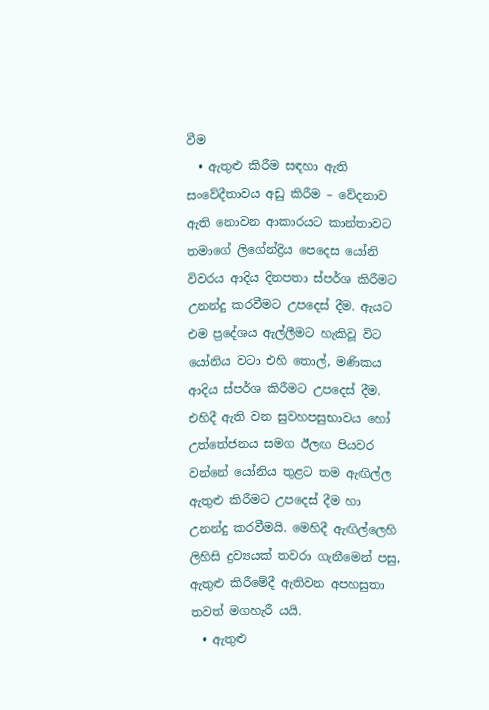වීම
  • ඇතුළු කිරීම සඳහා ඇති සංවේදීතාවය අඩු කිරීම – වේදනාව ඇති නොවන ආකාරයට කාන්තාවට තමාගේ ලිගේන්ද්‍රිය පෙදෙස යෝනි විවරය ආදිය දිනපතා ස්පර්ශ කිරීමට උනන්දු කරවීමට උපදෙස් දීම. ඇයට එම ප්‍රදේශය ඇල්ලීමට හැකිවූ විට යෝනිය වටා එහි තොල්, මණිකය ආදිය ස්පර්ශ කිරීමට උපදෙස් දීම. එහිදී ඇති වන සුවහපසුභාවය හෝ උත්තේජනය සමග ඊලඟ පියවර වන්නේ යෝනිය තුළට තම ඇඟිල්ල ඇතුළු කිරීමට උපදෙස් දීම හා උනන්දු කරවීමයි. මෙහිදී ඇඟිල්ලෙහි ලිහිසි ද්‍රව්‍යයක් තවරා ගැනීමෙන් පසු, ඇතුළු කිරීමේදී ඇතිවන අපහසුතා තවත් මගහැරී යයි.
  • ඇතුළු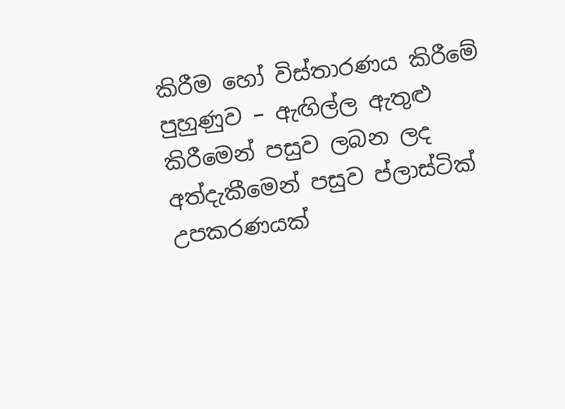කිරීම හෝ විස්තාරණය කිරීමේ පුහුණුව – ඇඟිල්ල ඇතුළු කිරීමෙන් පසුව ලබන ලද අත්දැකීමෙන් පසුව ප්ලාස්ටික් උපකරණයක්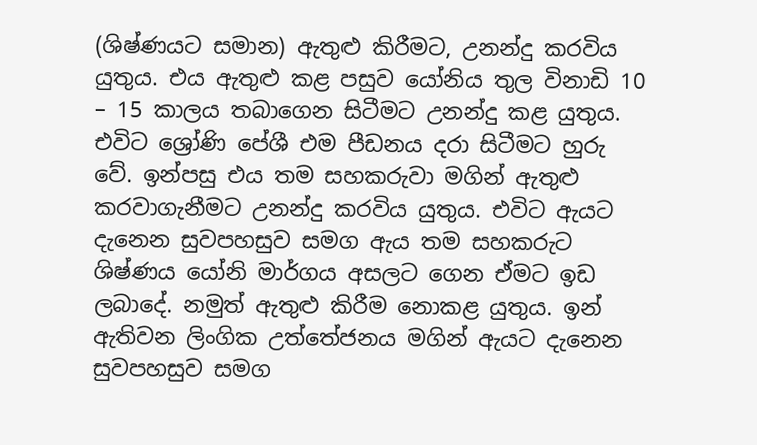(ශිෂ්ණයට සමාන) ඇතුළු කිරීමට, උනන්දු කරවිය යුතුය. එය ඇතුළු කළ පසුව යෝනිය තුල විනාඩි 10 – 15 කාලය තබාගෙන සිටීමට උනන්දු කළ යුතුය. එවිට ශ්‍රෝණි පේශී එම පීඩනය දරා සිටීමට හුරු වේ. ඉන්පසු එය තම සහකරුවා මගින් ඇතුළු කරවාගැනීමට උනන්දු කරවිය යුතුය. එවිට ඇයට දැනෙන සුවපහසුව සමග ඇය තම සහකරුට ශිෂ්ණය යෝනි මාර්ගය අසලට ගෙන ඒමට ඉඩ ලබාදේ. නමුත් ඇතුළු කිරීම නොකළ යුතුය. ඉන් ඇතිවන ලිංගික උත්තේජනය මගින් ඇයට දැනෙන සුවපහසුව සමග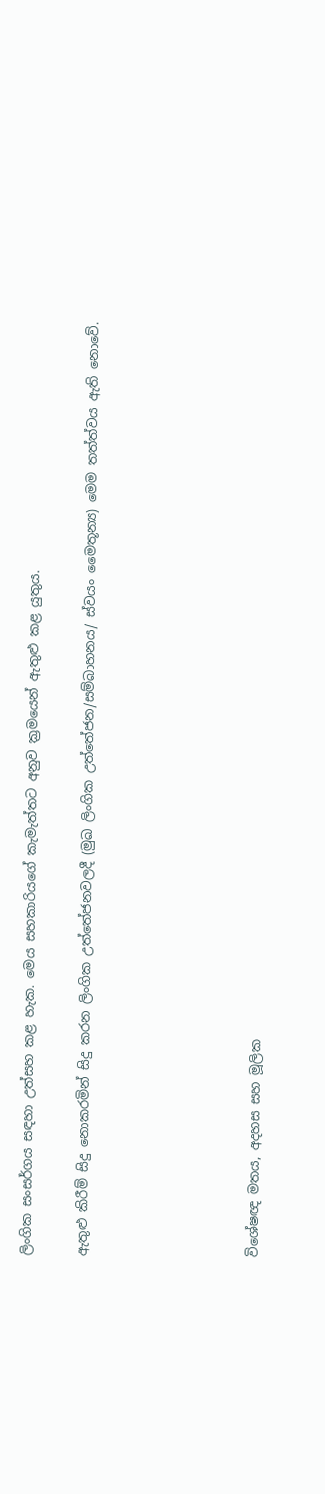ලිංගික සංසර්ගය සඳහා උත්සහ කළ හැක. මෙය සහකාරියගේ කැමැත්තට අනුව ක්‍රමයෙන් ඇතුළු කළ යුතුය.

ඇතුළු කිරීම් සිදු නොකරමින් සිදු කරන ලිංගික උත්තේජනවලදී (මුඛ ලිංගික උත්තේජන/සම්බාහනය/ ස්වයං මෛතූන්‍ය) මෙම තත්ත්වය ඇති නොවේ.





විශේෂඥ මතය, අදහස සහ මූලික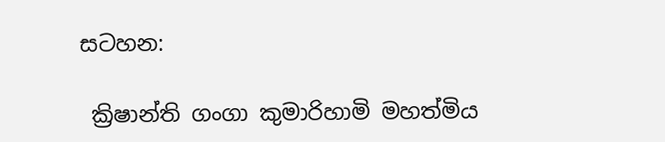සටහන:

 ක්‍රිෂාන්ති ගංගා කුමාරිහාමි මහත්මිය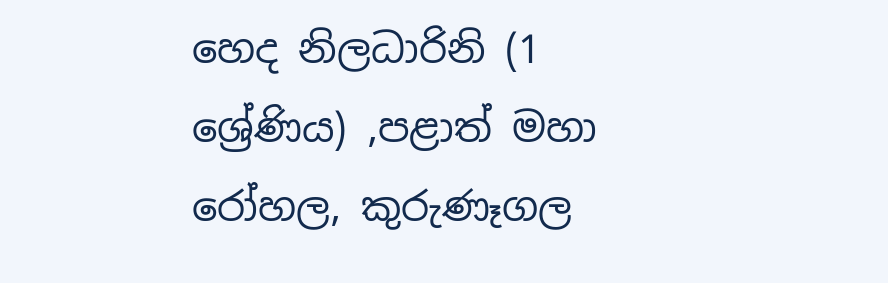හෙද නිලධාරිනි (1 ශ්‍රේණිය) ,පළාත් මහා රෝහල, කුරුණෑගල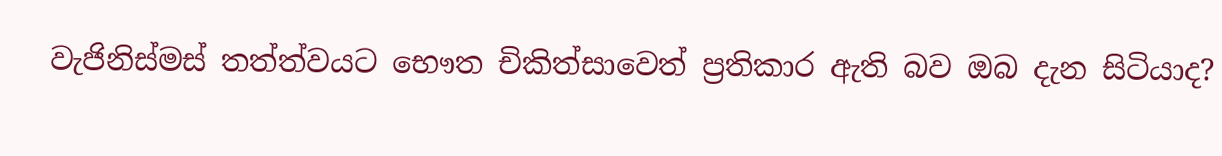වැජිනිස්මස් තත්ත්වයට භෞත චිකිත්සාවෙත් ප්‍රතිකාර ඇති බව ඔබ දැන සිටියාද?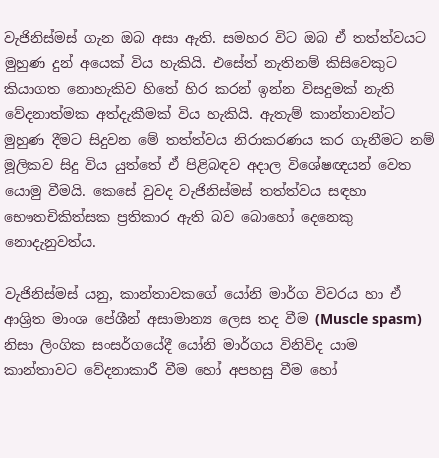වැජිනිස්මස් ගැන ඔබ අසා ඇති. සමහර විට ඔබ ඒ තත්ත්වයට මුහුණ දුන් අයෙක් විය හැකියි. එසේත් නැතිනම් කිසිවෙකුට කියාගත නොහැකිව හිතේ හිර කරන් ඉන්න විසදුමක් නැති වේදනාත්මක අත්දැකීමක් විය හැකියි. ඇතැම් කාන්තාවන්ට මුහුණ දීමට සිදුවන මේ තත්ත්වය නිරාකරණය කර ගැනීමට නම් මූලිකව සිදු විය යුත්තේ ඒ පිළිබඳව අදාල විශේෂඥයන් වෙත යොමු වීමයි. කෙසේ වුවද වැජිනිස්මස් තත්ත්වය සඳහා භෞතචිකිත්සක ප්‍රතිකාර ඇති බව බොහෝ දෙනෙකු නොදැනුවත්ය.

වැජිනිස්මස් යනු, කාන්තාවකගේ යෝනි මාර්ග විවරය හා ඒ ආශ්‍රිත මාංශ පේශීන් අසාමාන්‍ය ලෙස තද වීම (Muscle spasm) නිසා ලිංගික සංසර්ගයේදී යෝනි මාර්ගය විනිවිද යාම කාන්තාවට වේදනාකාරී වීම හෝ අපහසු වීම හෝ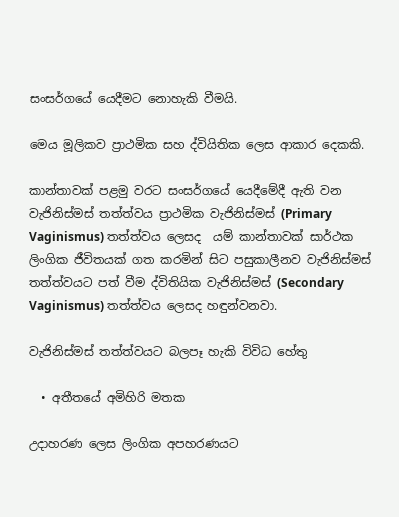සංසර්ගයේ යෙදීමට නොහැකි වීමයි.

මෙය මූලිකව ප්‍රාථමික සහ ද්වියිතික ලෙස ආකාර දෙකකි.

කාන්තාවක් පළමු වරට සංසර්ගයේ යෙදීමේදී ඇති වන වැජිනිස්මස් තත්ත්වය ප්‍රාථමික වැජිනිස්මස් (Primary Vaginismus) තත්ත්වය ලෙසද  යම් කාන්තාවක් සාර්ථක ලිංගික ජීවිතයක් ගත කරමින් සිට පසුකාලීනව වැජිනිස්මස් තත්ත්වයට පත් වීම ද්විතියික වැජිනිස්මස් (Secondary Vaginismus) තත්ත්වය ලෙසද හඳුන්වනවා.

වැජිනිස්මස් තත්ත්වයට බලපෑ හැකි විවිධ හේතු

  • අතීතයේ අමිහිරි මතක

උදාහරණ ලෙස ලිංගික අපහරණයට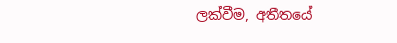ලක්වීම, අතීතයේ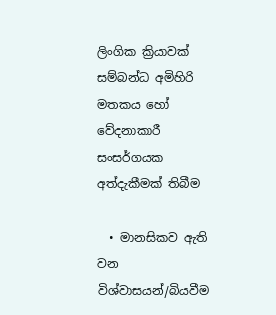ලිංගික ක්‍රියාවක් සම්බන්ධ අමිහිරි මතකය හෝ  වේදනාකාරී සංසර්ගයක අත්දැකීමක් තිබීම

  • මානසිකව ඇති වන විශ්වාසයන්/බියවීම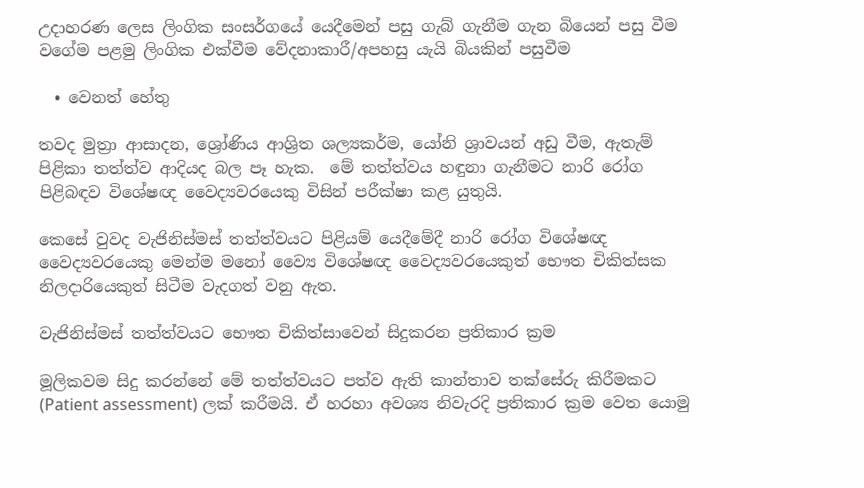උදාහරණ ලෙස ලිංගික සංසර්ගයේ යෙදීමෙන් පසු ගැබ් ගැනීම ගැන බියෙන් පසු වීම වගේම පළමු ලිංගික එක්වීම වේදනාකාරී/අපහසු යැයි බියකින් පසුවීම

  • වෙනත් හේතු

තවද මුත්‍රා ආසාදන, ශ්‍රෝණිය ආශ්‍රිත ශල්‍යකර්ම, යෝනි ශ්‍රාවයන් අඩු වීම, ඇතැම් පිළිකා තත්ත්ව ආදියද බල පෑ හැක.  මේ තත්ත්වය හඳුනා ගැනීමට නාරි රෝග පිළිබඳව විශේෂඥ වෛද්‍යවරයෙකු විසින් පරීක්ෂා කළ යුතුයි.

කෙසේ වුවද වැජිනිස්මස් තත්ත්වයට පිළියම් යෙදීමේදී නාරි රෝග විශේෂඥ වෛද්‍යවරයෙකු මෙන්ම මනෝ ව්‍යෛ විශේෂඥ වෛද්‍යවරයෙකුත් භෞත චිකිත්සක නිලදාරියෙකුත් සිටීම වැදගත් වනු ඇත.

වැජිනිස්මස් තත්ත්වයට භෞත චිකිත්සාවෙන් සිදුකරන ප්‍රතිකාර ක්‍රම

මූලිකවම සිදු කරන්නේ මේ තත්ත්වයට පත්ව ඇති කාන්තාව තක්සේරු කිරීමකට (Patient assessment) ලක් කරීමයි. ඒ හරහා අවශ්‍ය නිවැරදි ප්‍රතිකාර ක්‍රම වෙත යොමු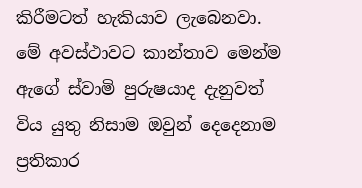කිරීමටත් හැකියාව ලැබෙනවා. මේ අවස්ථාවට කාන්තාව මෙන්ම ඇගේ ස්වාමි පුරුෂයාද දැනුවත් විය යුතු නිසාම ඔවුන් දෙදෙනාම ප්‍රතිකාර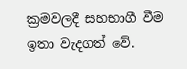ක්‍රමවලදී සහභාගී වීම ඉතා වැදගත් වේ.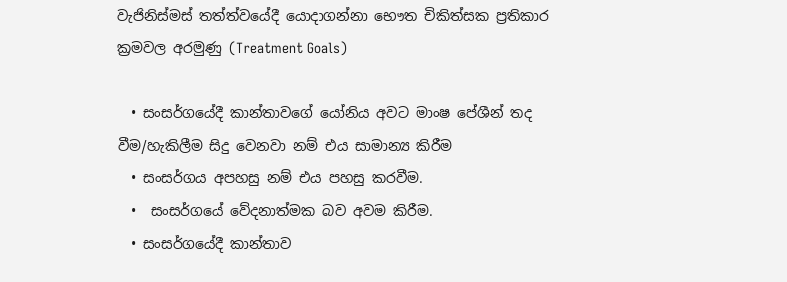වැජිනිස්මස් තත්ත්වයේදී යොදාගන්නා භෞත චිකිත්සක ප්‍රතිකාර ක්‍රමවල අරමුණු (Treatment Goals)

  • සංසර්ගයේදී කාන්තාවගේ යෝනිය අවට මාංෂ පේශීන් තද වීම/හැකිලීම සිදු වෙනවා නම් එය සාමාන්‍ය කිරීම
  • සංසර්ගය අපහසු නම් එය පහසු කරවීම.
  •  සංසර්ගයේ වේදනාත්මක බව අවම කිරීම.
  • සංසර්ගයේදී කාන්තාව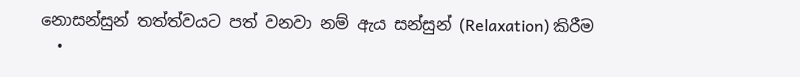නොසන්සුන් තත්ත්වයට පත් වනවා නම් ඇය සන්සුන් (Relaxation) කිරීම
  •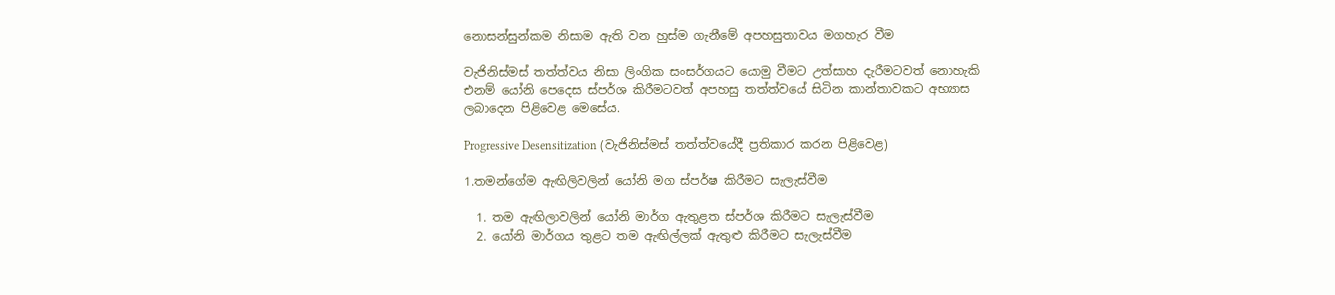නොසන්සුන්කම නිසාම ඇති වන හුස්ම ගැනීමේ අපහසුතාවය මගහැර වීම

වැජිනිස්මස් තත්ත්වය නිසා ලිංගික සංසර්ගයට යොමු වීමට උත්සාහ දැරීමටවත් නොහැකි එනම් යෝනි පෙදෙස ස්පර්ශ කිරීමටවත් අපහසු තත්ත්වයේ සිටින කාන්තාවකට අභ්‍යාස ලබාදෙන පිළිවෙළ මෙසේය.

Progressive Desensitization (වැජිනිස්මස් තත්ත්වයේදී ප්‍රතිකාර කරන පිළිවෙළ)

1.තමන්ගේම ඇඟිලිවලින් යෝනි මග ස්පර්ෂ කිරීමට සැලැස්වීම

  1. තම ඇඟිලාවලින් යෝනි මාර්ග ඇතුළත ස්පර්ශ කිරීමට සැලැස්වීම
  2. යෝනි මාර්ගය තුළට තම ඇඟිල්ලක් ඇතුළු කිරීමට සැලැස්වීම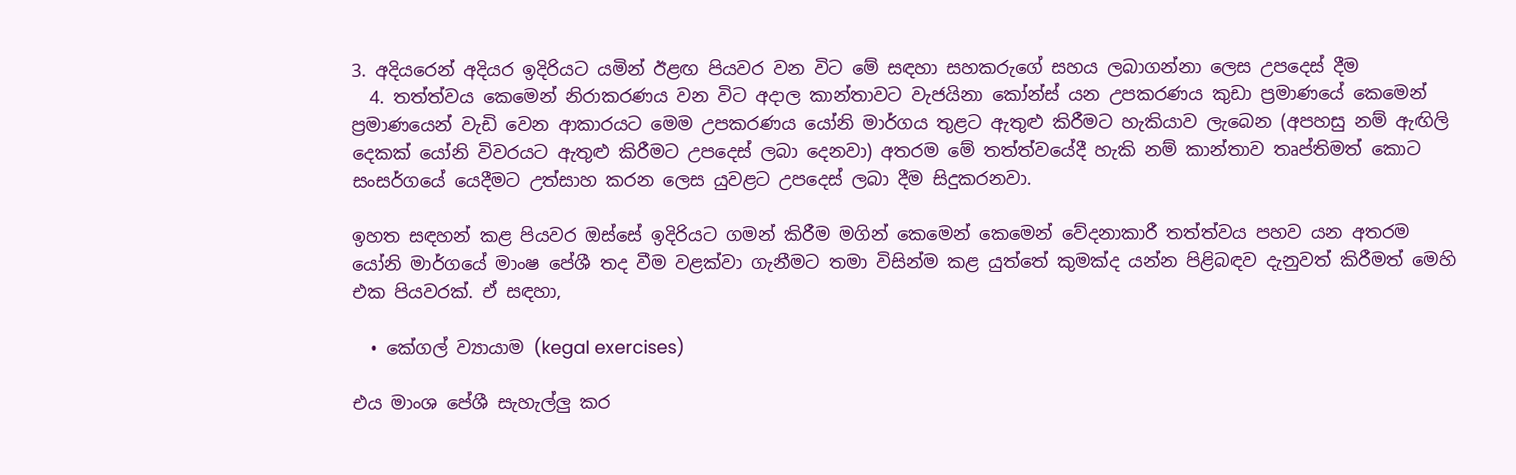3. අදියරෙන් අදියර ඉදිරියට යමින් ඊළඟ පියවර වන විට මේ සඳහා සහකරුගේ සහය ලබාගන්නා ලෙස උපදෙස් දීම
  4. තත්ත්වය කෙමෙන් නිරාකරණය වන විට අදාල කාන්තාවට වැජයිනා කෝන්ස් යන උපකරණය කුඩා ප්‍රමාණයේ කෙමෙන් ප්‍රමාණයෙන් වැඩි වෙන ආකාරයට මෙම උපකරණය යෝනි මාර්ගය තුළට ඇතුළු කිරීමට හැකියාව ලැබෙන (අපහසු නම් ඇඟිලි දෙකක් යෝනි විවරයට ඇතුළු කිරීමට උපදෙස් ලබා දෙනවා) අතරම මේ තත්ත්වයේදී හැකි නම් කාන්තාව තෘප්තිමත් කොට සංසර්ගයේ යෙදීමට උත්සාහ කරන ලෙස යුවළට උපදෙස් ලබා දීම සිදුකරනවා.

ඉහත සඳහන් කළ පියවර ඔස්සේ ඉදිරියට ගමන් කිරීම මගින් කෙමෙන් කෙමෙන් වේදනාකාරී තත්ත්වය පහව යන අතරම යෝනි මාර්ගයේ මාංෂ පේශී තද වීම වළක්වා ගැනීමට තමා විසින්ම කළ යුත්තේ කුමක්ද යන්න පිළිබඳව දැනුවත් කිරීමත් මෙහි එක පියවරක්. ඒ සඳහා,

  • කේගල් ව්‍යායාම (kegal exercises)

එය මාංශ පේශී සැහැල්ලු කර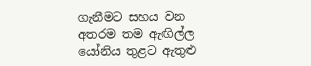ගැනීමට සහය වන අතරම තම ඇඟිල්ල යෝනිය තුළට ඇතුළු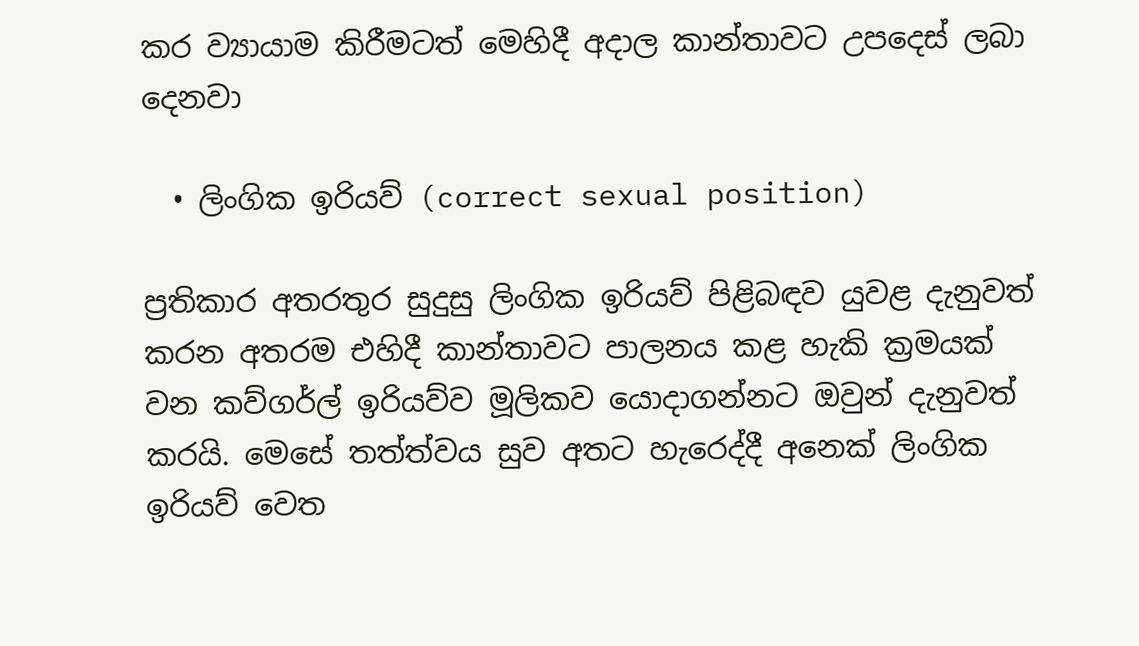කර ව්‍යායාම කිරීමටත් මෙහිදී අදාල කාන්තාවට උපදෙස් ලබා දෙනවා

  • ලිංගික ඉරියව් (correct sexual position)

ප්‍රතිකාර අතරතුර සුදුසු ලිංගික ඉරියව් පිළිබඳව යුවළ දැනුවත් කරන අතරම එහිදී කාන්තාවට පාලනය කළ හැකි ක්‍රමයක් වන කව්ගර්ල් ඉරියව්ව මූලිකව යොදාගන්නට ඔවුන් දැනුවත් කරයි. මෙසේ තත්ත්වය සුව අතට හැරෙද්දී අනෙක් ලිංගික ඉරියව් වෙත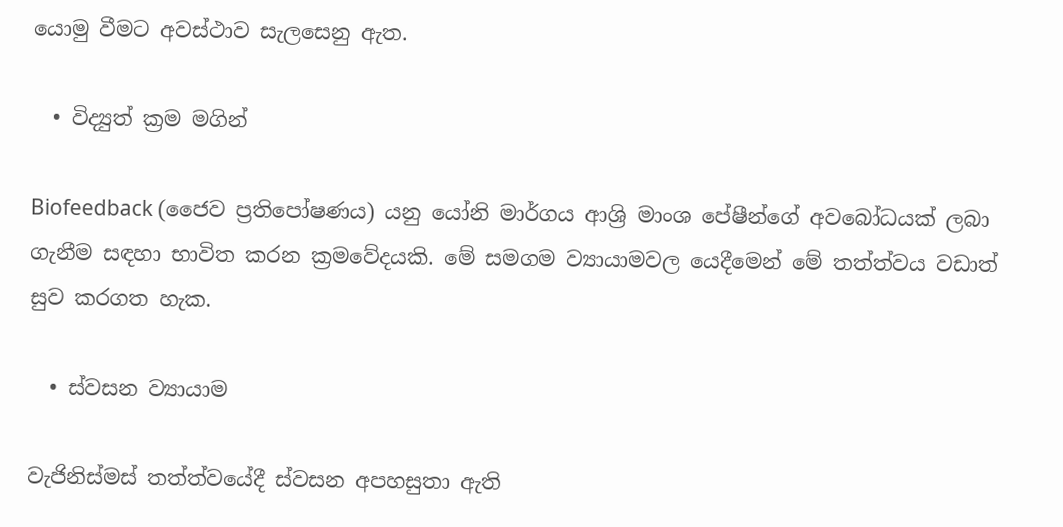යොමු වීමට අවස්ථාව සැලසෙනු ඇත.

  • විද්‍යුත් ක්‍රම මගින්

Biofeedback (ජෛව ප්‍රතිපෝෂණය) යනු යෝනි මාර්ගය ආශ්‍රි මාංශ පේෂීන්ගේ අවබෝධයක් ලබා ගැනීම සඳහා භාවිත කරන ක්‍රමවේදයකි. මේ සමගම ව්‍යායාමවල යෙදීමෙන් මේ තත්ත්වය වඩාත් සුව කරගත හැක.

  • ස්වසන ව්‍යායාම

වැජිනිස්මස් තත්ත්වයේදී ස්වසන අපහසුතා ඇති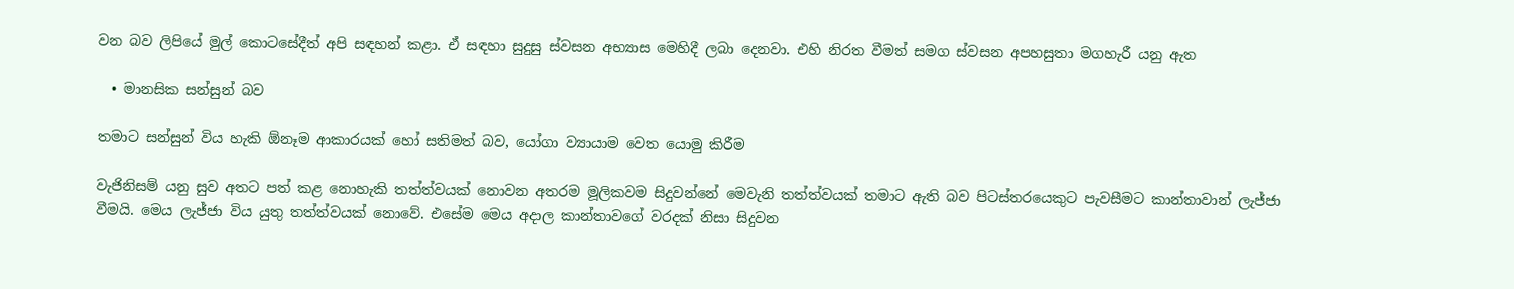වන බව ලිපියේ මුල් කොටසේදීත් අපි සඳහන් කළා. ඒ සඳහා සුදුසු ස්වසන අභ්‍යාස මෙහිදී ලබා දෙනවා. එහි නිරත වීමත් සමග ස්වසන අපහසුතා මගහැරී යනු ඇත

  • මානසික සන්සුන් බව

තමාට සන්සුන් විය හැකි ඕනෑම ආකාරයක් හෝ සතිමත් බව, යෝගා ව්‍යායාම වෙත යොමු කිරීම

වැජිනිසම් යනු සුව අතට පත් කළ නොහැකි තත්ත්වයක් නොවන අතරම මූලිකවම සිදුවන්නේ මෙවැනි තත්ත්වයක් තමාට ඇති බව පිටස්තරයෙකුට පැවසීමට කාන්තාවාන් ලැජ්ජා වීමයි. මෙය ලැජ්ජා විය යුතු තත්ත්වයක් නොවේ. එසේම මෙය අදාල කාන්තාවගේ වරදක් නිසා සිදුවන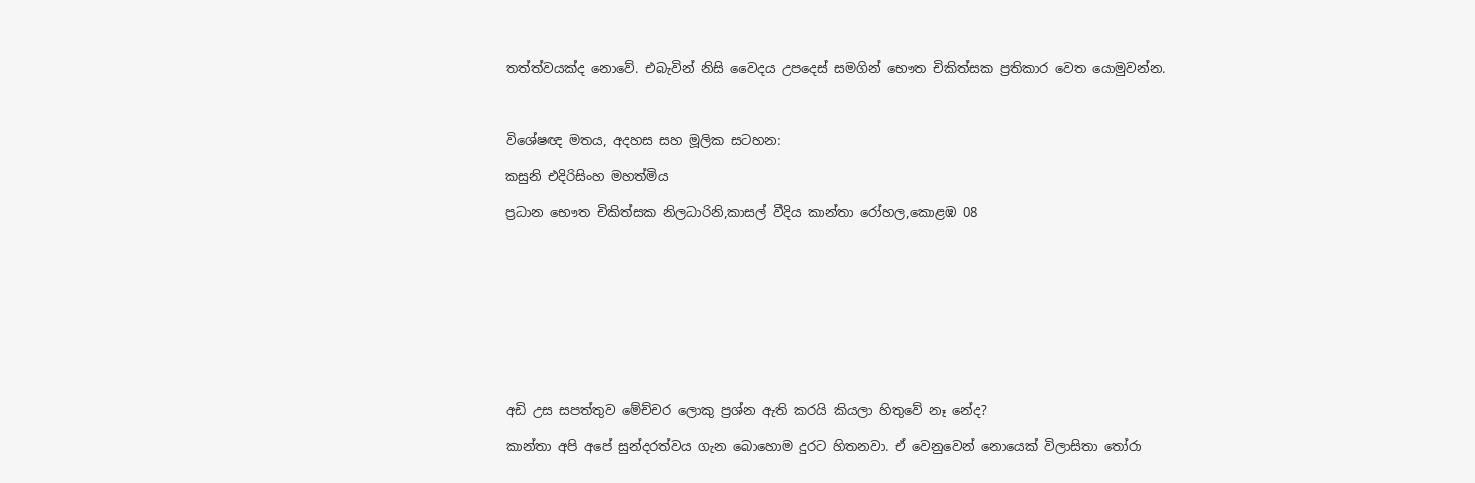තත්ත්වයක්ද නොවේ. එබැවින් නිසි වෛදය උපදෙස් සමගින් භෞත චිකිත්සක ප්‍රතිකාර වෙත යොමුවන්න.



විශේෂඥ මතය, අදහස සහ මූලික සටහන:

කසුනි එදිරිසිංහ මහත්මිය

ප්‍රධාන භෞත චිකිත්සක නිලධාරිනි,කාසල් වීදිය කාන්තා රෝහල,කොළඹ 08










අඩි උස සපත්තුව මේච්චර ලොකු ප්‍රශ්න ඇති කරයි කියලා හිතුවේ නෑ නේද?

කාන්තා අපි අපේ සුන්දරත්වය ගැන බොහොම දුරට හිතනවා. ඒ වෙනුවෙන් නොයෙක් විලාසිතා තෝරා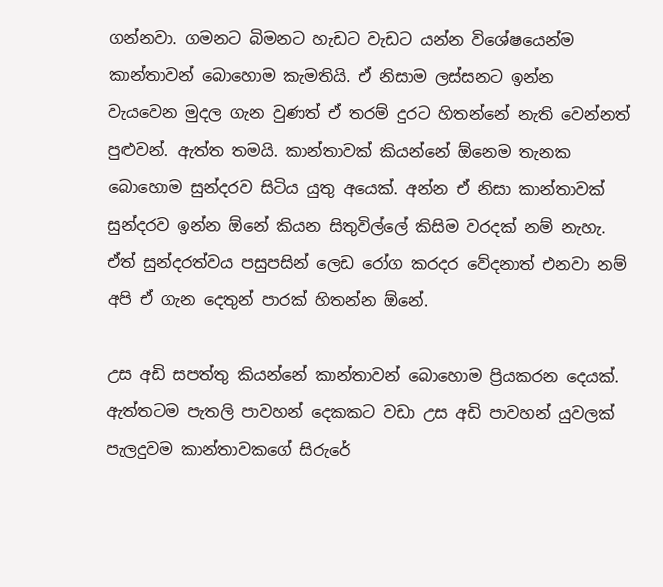ගන්නවා. ගමනට බිමනට හැඩට වැඩට යන්න විශේෂයෙන්ම කාන්තාවන් බොහොම කැමතියි. ඒ නිසාම ලස්සනට ඉන්න වැයවෙන මුදල ගැන වුණත් ඒ තරම් දුරට හිතන්නේ නැති වෙන්නත් පුළුවන්. ඇත්ත තමයි. කාන්තාවක් කියන්නේ ඕනෙම තැනක බොහොම සුන්දරව සිටිය යුතු අයෙක්. අන්න ඒ නිසා කාන්තාවක් සුන්දරව ඉන්න ඕනේ කියන සිතුවිල්ලේ කිසිම වරදක් නම් නැහැ. ඒත් සුන්දරත්වය පසුපසින් ලෙඩ රෝග කරදර වේදනාත් එනවා නම් අපි ඒ ගැන දෙතුන් පාරක් හිතන්න ඕනේ.

උස අඩි සපත්තු කියන්නේ කාන්තාවන් බොහොම ප්‍රියකරන දෙයක්. ඇත්තටම පැතලි පාවහන් දෙකකට වඩා උස අඩි පාවහන් යුවලක් පැලදුවම කාන්තාවකගේ සිරුරේ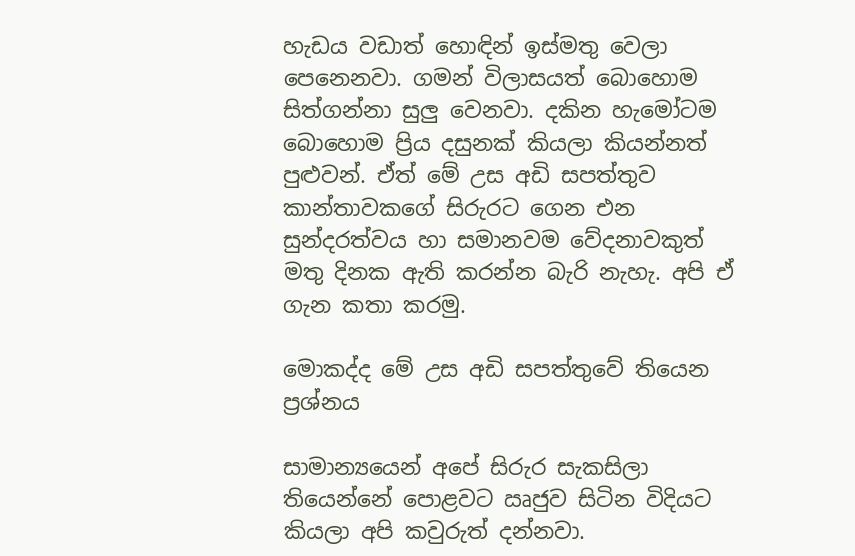හැඩය වඩාත් හොඳින් ඉස්මතු වෙලා පෙනෙනවා. ගමන් විලාසයත් බොහොම සිත්ගන්නා සුලු වෙනවා. දකින හැමෝටම බොහොම ප්‍රිය දසුනක් කියලා කියන්නත් පුළුවන්. ඒත් මේ උස අඩි සපත්තුව කාන්තාවකගේ සිරුරට ගෙන එන සුන්දරත්වය හා සමානවම වේදනාවකුත් මතු දිනක ඇති කරන්න බැරි නැහැ. අපි ඒ ගැන කතා කරමු.

මොකද්ද මේ උස අඩි සපත්තුවේ තියෙන ප්‍රශ්නය

සාමාන්‍යයෙන් අපේ සිරුර සැකසිලා තියෙන්නේ පොළවට ඍජුව සිටින විදියට කියලා අපි කවුරුත් දන්නවා.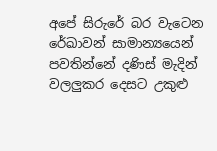අපේ සිරුරේ බර වැටෙන රේඛාවන් සාමාන්‍යයෙන් පවතින්නේ දණිස් මැදින් වලලුකර දෙසට උකුළු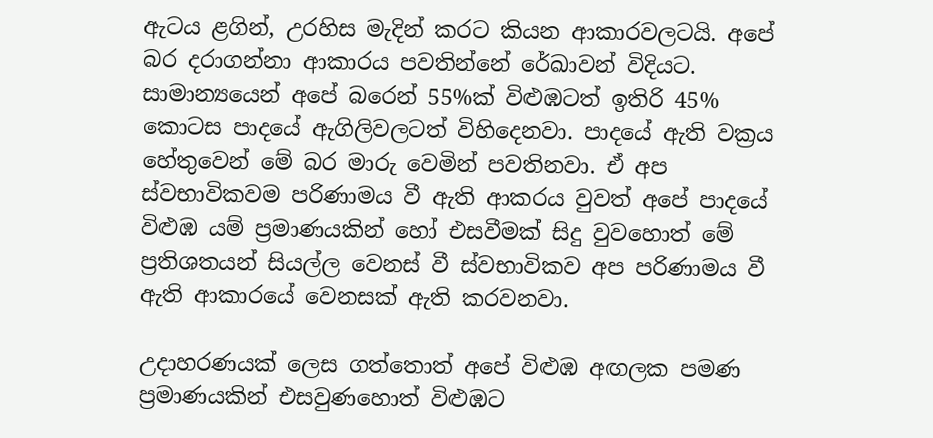ඇටය ළගින්, උරහිස මැදින් කරට කියන ආකාරවලටයි. අපේ බර දරාගන්නා ආකාරය පවතින්නේ රේඛාවන් විදියට. සාමාන්‍යයෙන් අපේ බරෙන් 55%ක් විළුඹටත් ඉතිරි 45% කොටස පාදයේ ඇගිලිවලටත් විහිදෙනවා. පාදයේ ඇති වක්‍රය හේතුවෙන් මේ බර මාරු වෙමින් පවතිනවා. ඒ අප ස්වභාවිකවම පරිණාමය වී ඇති ආකරය වුවත් අපේ පාදයේ විළුඹ යම් ප්‍රමාණයකින් හෝ එසවීමක් සිදු වුවහොත් මේ ප්‍රතිශතයන් සියල්ල වෙනස් වී ස්වභාවිකව අප පරිණාමය වී ඇති ආකාරයේ වෙනසක් ඇති කරවනවා.

උදාහරණයක් ලෙස ගත්තොත් අපේ විළුඹ අඟලක පමණ ප්‍රමාණයකින් එසවුණහොත් විළුඹට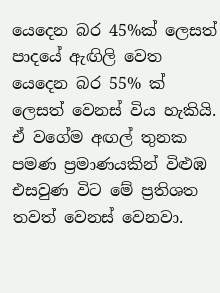යෙදෙන බර 45%ක් ලෙසත් පාදයේ ඇඟිලි වෙත යෙදෙන බර 55% ක් ලෙසත් වෙනස් විය හැකියි. ඒ වගේම අඟල් තුනක පමණ ප්‍රමාණයකින් විළුඹ එසවුණ විට මේ ප්‍රතිශත තවත් වෙනස් වෙනවා.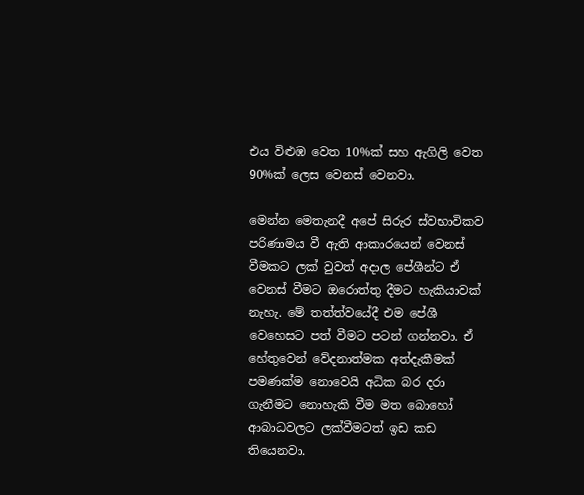එය විළුඹ වෙත 10%ක් සහ ඇගිලි වෙත 90%ක් ලෙස වෙනස් වෙනවා.

මෙන්න මෙතැනදී අපේ සිරුර ස්වභාවිකව පරිණාමය වී ඇති ආකාරයෙන් වෙනස් වීමකට ලක් වුවත් අදාල පේශීන්ට ඒ වෙනස් වීමට ඔරොත්තු දීමට හැකියාවක් නැහැ. මේ තත්ත්වයේදී එම පේශී වෙහෙසට පත් වීමට පටන් ගන්නවා. ඒ හේතුවෙන් වේදනාත්මක අත්දැකීමක් පමණක්ම නොවෙයි අධික බර දරා ගැනීමට නොහැකි වීම මත බොහෝ ආබාධවලට ලක්වීමටත් ඉඩ කඩ තියෙනවා.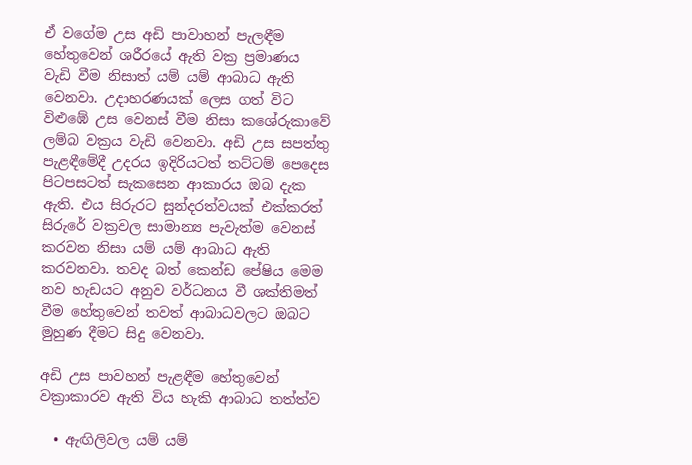ඒ වගේම උස අඩි පාවාහන් පැලඳීම හේතුවෙන් ශරීරයේ ඇති වක්‍ර ප්‍රමාණය වැඩි වීම නිසාත් යම් යම් ආබාධ ඇති වෙනවා. උදාහරණයක් ලෙස ගත් විට විළුඹේ උස වෙනස් වීම නිසා කශේරුකාවේ ලම්බ වක්‍රය වැඩි වෙනවා. අඩි උස සපත්තු පැළඳීමේදී උදරය ඉදිරියටත් තට්ටම් පෙදෙස පිටපසටත් සැකසෙන ආකාරය ඔබ දැක ඇති. එය සිරුරට සුන්දරත්වයක් එක්කරත් සිරුරේ වක්‍රවල සාමාන්‍ය පැවැත්ම වෙනස් කරවන නිසා යම් යම් ආබාධ ඇති කරවනවා. තවද බත් කෙන්ඩ පේෂිය මෙම නව හැඩයට අනුව වර්ධනය වී ශක්තිමත් වීම හේතුවෙන් තවත් ආබාධවලට ඔබට මුහුණ දීමට සිදු වෙනවා.

අඩි උස පාවහන් පැළඳීම හේතුවෙන් වක්‍රාකාරව ඇති විය හැකි ආබාධ තත්ත්ව

  • ඇඟිලිවල යම් යම්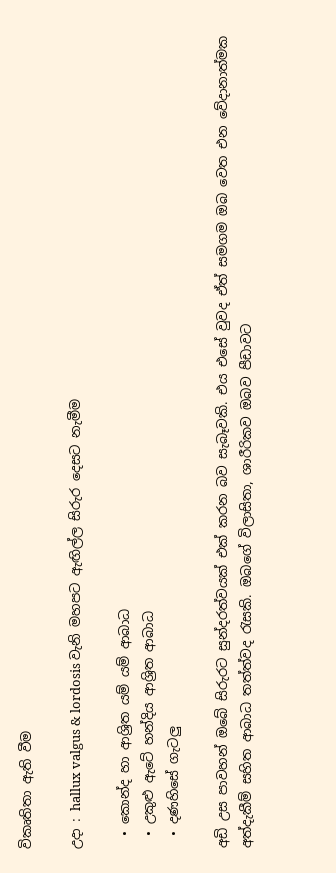විකෘතිතා ඇති වීම

උදා : hallux valgus & lordosis වැනි මහපට ඇඟිල්ල සිරුර දෙසට නැමීම

  • කොන්ද හා ආශ්‍රිත යම් යම් ආබාධ
  • උකුළු ඇටේ හන්දිය ආශ්‍රිත ආබාධ
  • දණහිසේ ගැටලු

අඩි උස පාවහන් ඔබේ සිරුරට සුන්දරත්වයක් එක් කරන බව සැබෑවකි. එය එසේ වුවද ඒත් සමගම ඔබ වෙත එන වේදානාත්මක අත්දැකීම් සහිත ආබාධ තත්ත්වද රැසකි. ඔබගේ විලාසිතා, ශාරීරිකව ඔබව පීඩාවට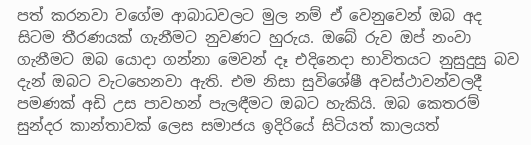පත් කරනවා වගේම ආබාධවලට මුල නම් ඒ වෙනුවෙන් ඔබ අද සිටම තීරණයක් ගැනීමට නුවණට හුරුය. ඔබේ රුව ඔප් නංවා ගැනීමට ඔබ යොදා ගන්නා මෙවන් දෑ එදිනෙදා භාවිතයට නුසුදුසු බව දැන් ඔබට වැටහෙනවා ඇති. එම නිසා සුවිශේෂී අවස්ථාවන්වලදී පමණක් අඩි උස පාවහන් පැලඳීමට ඔබට හැකියි. ඔබ කෙතරම් සුන්දර කාන්තාවක් ලෙස සමාජය ඉදිරියේ සිටියත් කාලයත්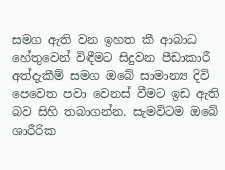සමග ඇති වන ඉහත කී ආබාධ හේතුවෙන් විඳීමට සිදුවන පීඩාකාරී අත්දැකීම් සමග ඔබේ සාමාන්‍ය දිවි පෙවෙත පවා වෙනස් වීමට ඉඩ ඇති බව සිහි තබාගන්න. සැමවිටම ඔබේ ශාරීරික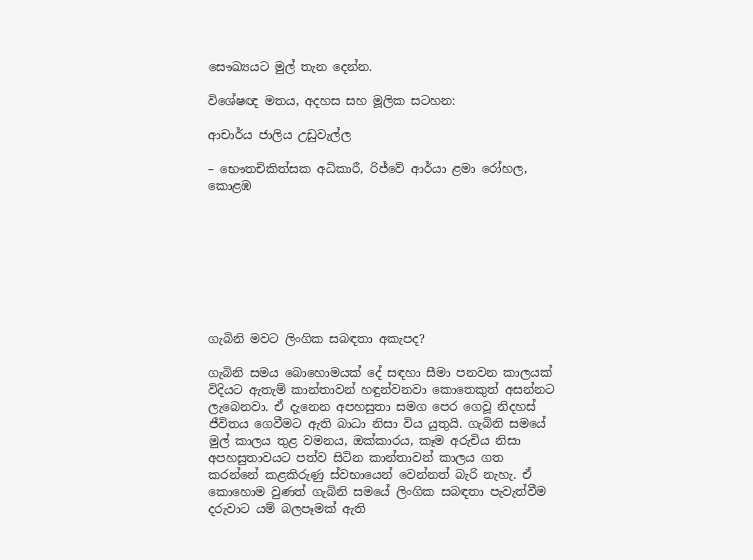සෞඛ්‍යයට මුල් තැන දෙන්න.

විශේෂඥ මතය, අදහස සහ මූලික සටහන:

ආචාර්ය ජාලිය උඩුවැල්ල

– භෞතචිකිත්සක අධිකාරී, රිජ්වේ ආර්යා ළමා රෝහල, කොළඹ








ගැබිනි මවට ලිංගික සබඳතා අකැපද?

ගැබිනි සමය බොහොමයක් දේ සඳහා සීමා පනවන කාලයක් විදියට ඇතැම් කාන්තාවන් හඳුන්වනවා කොතෙකුත් අසන්නට ලැබෙනවා. ඒ දැනෙන අපහසුතා සමග පෙර ගෙවූ නිදහස් ජීවිතය ගෙවීමට ඇති බාධා නිසා විය යුතුයි. ගැබිනි සමයේ මුල් කාලය තුළ වමනය, ඔක්කාරය, කෑම අරුචිය නිසා අපහසුතාවයට පත්ව සිටින කාන්තාවන් කාලය ගත කරන්නේ කළකිරුණු ස්වභායෙන් වෙන්නත් බැරි නැහැ. ඒ කොහොම වුණත් ගැබිනි සමයේ ලිංගික සබඳතා පැවැත්වීම දරුවාට යම් බලපෑමක් ඇති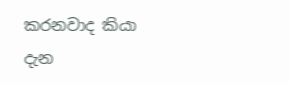කරනවාද කියා දැන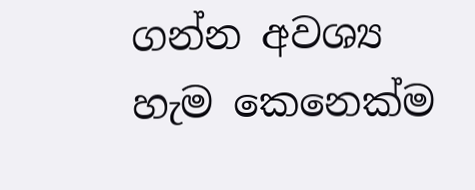ගන්න අවශ්‍ය හැම කෙනෙක්ම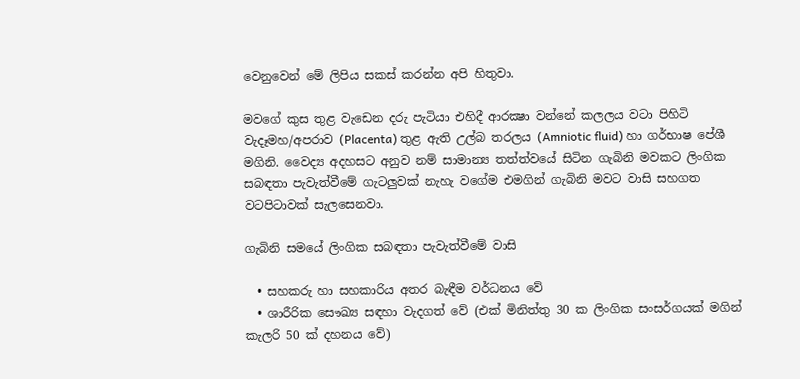වෙනුවෙන් මේ ලිපිය සකස් කරන්න අපි හිතුවා.

මවගේ කුස තුළ වැඩෙන දරු පැටියා එහිදී ආරක්‍ෂා වන්නේ කලලය වටා පිහිටි වැදෑමහ/අපරාව (Placenta) තුළ ඇති උල්බ තරලය (Amniotic fluid) හා ගර්භාෂ පේශී මගිනි. වෛද්‍ය අදහසට අනුව නම් සාමාන්‍ය තත්ත්වයේ සිටින ගැබිනි මවකට ලිංගික සබඳතා පැවැත්වීමේ ගැටලුවක් නැහැ වගේම එමගින් ගැබිනි මවට වාසි සහගත වටපිටාවක් සැලසෙනවා.

ගැබිනි සමයේ ලිංගික සබඳතා පැවැත්වීමේ වාසි

  • සහකරු හා සහකාරිය අතර බැඳීම වර්ධනය වේ
  • ශාරීරික සෞඛ්‍ය සඳහා වැදගත් වේ (එක් මිනිත්තු 30 ක ලිංගික සංසර්ගයක් මගින් කැලරි 50 ක් දහනය වේ)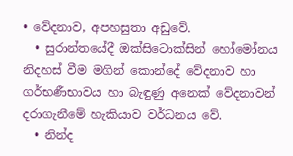• වේදනාව, අපහසුතා අඩුවේ.
  • සුරාන්තයේදී ඔක්සිටොක්සින් හෝමෝනය නිදහස් වීම මගින් කොන්දේ වේදනාව හා ගර්භණීභාවය හා බැඳුණු අනෙක් වේදනාවන් දරාගැනීමේ හැකියාව වර්ධනය වේ.
  • නින්ද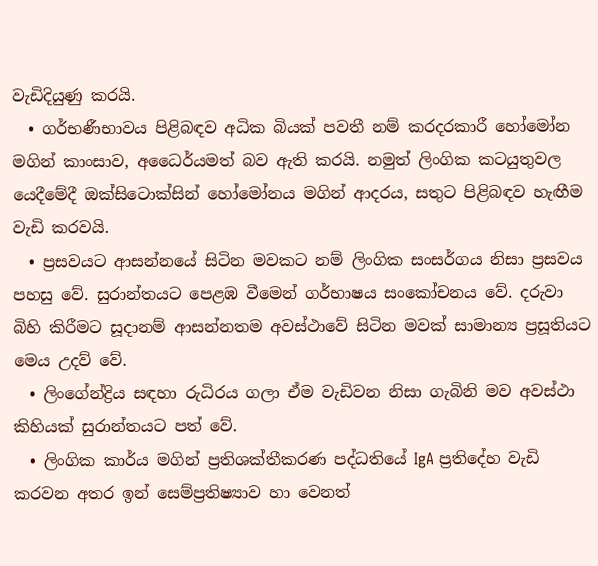වැඩිදියුණු කරයි.
  • ගර්භණීභාවය පිළිබඳව අධික බියක් පවතී නම් කරදරකාරී හෝමෝන මගින් කාංසාව, අධෛර්යමත් බව ඇති කරයි. නමුත් ලිංගික කටයුතුවල යෙදීමේදී ඔක්සිටොක්සින් හෝමෝනය මගින් ආදරය, සතුට පිළිබඳව හැඟීම වැඩි කරවයි.
  • ප්‍රසවයට ආසන්නයේ සිටින මවකට නම් ලිංගික සංසර්ගය නිසා ප්‍රසවය පහසු වේ. සුරාන්තයට පෙළඹ වීමෙන් ගර්භාෂය සංකෝචනය වේ. දරුවා බිහි කිරීමට සූදානම් ආසන්නතම අවස්ථාවේ සිටින මවක් සාමාන්‍ය ප්‍රසූතියට මෙය උදව් වේ.
  • ලිංගේන්ද්‍රිය සඳහා රුධිරය ගලා ඒම වැඩිවන නිසා ගැබිනි මව අවස්ථා කිහියක් සුරාන්තයට පත් වේ.
  • ලිංගික කාර්ය මගින් ප්‍රතිශක්තීකරණ පද්ධතියේ IgA ප්‍රතිදේහ වැඩි කරවන අතර ඉන් සෙම්ප්‍රතිෂ්‍යාව හා වෙනත්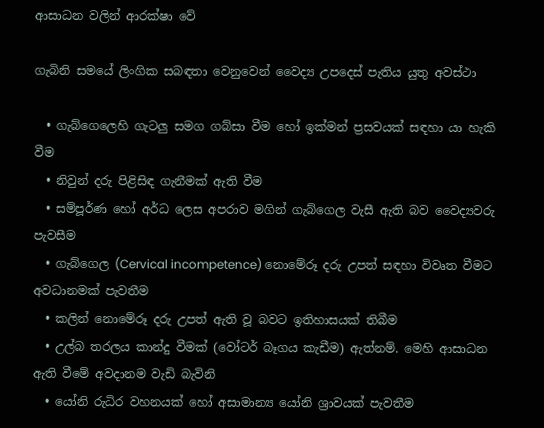ආසාධන වලින් ආරක්ෂා වේ

ගැබිනි සමයේ ලිංගික සබඳතා වෙනුවෙන් වෛද්‍ය උපදෙස් පැතිය යුතු අවස්ථා

  • ගැබ්ගෙලෙහි ගැටලු සමග ගබ්සා වීම හෝ ඉක්මන් ප්‍රසවයක් සඳහා යා හැකි වීම
  • නිවුන් දරු පිළිසිඳ ගැනීමක් ඇති වීම
  • සම්පූර්ණ හෝ අර්ධ ලෙස අපරාව මගින් ගැබ්ගෙල වැසී ඇති බව වෛද්‍යවරු පැවසීම
  • ගැබ්ගෙල (Cervical incompetence) නොමේරූ දරු උපත් සඳහා විවෘත වීමට අවධානමක් පැවතීම
  • කලින් නොමේරූ දරු උපත් ඇති වූ බවට ඉතිහාසයක් තිබීම
  • උල්බ තරලය කාන්දු වීමක් (වෝටර් බෑගය කැඩීම) ඇත්නම්. මෙහි ආසාධන ඇති වීමේ අවදානම වැඩි බැවිනි
  • යෝනි රුධිර වහනයක් හෝ අසාමාන්‍ය යෝනි ශ්‍රාවයක් පැවතීම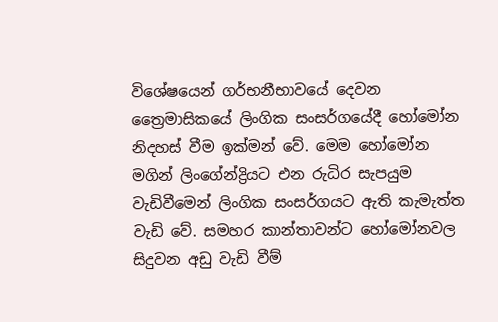විශේෂයෙන් ගර්භනීභාවයේ දෙවන ත්‍රෛමාසිකයේ ලිංගික සංසර්ගයේදී හෝමෝන නිදහස් වීම ඉක්මන් වේ. මෙම හෝමෝන මගින් ලිංගේන්ද්‍රියට එන රුධිර සැපයුම වැඩිවීමෙන් ලිංගික සංසර්ගයට ඇති කැමැත්ත වැඩි වේ. සමහර කාන්තාවන්ට හෝමෝනවල සිදුවන අඩු වැඩි වීම්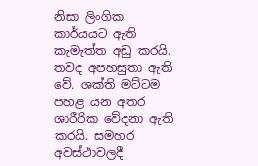නිසා ලිංගික කාර්යයට ඇති කැමැත්ත අඩු කරයි. තවද අපහසුතා ඇති වේ. ශක්ති මට්ටම පහළ යන අතර ශාරීරික වේදනා ඇති කරයි. සමහර අවස්ථාවලදී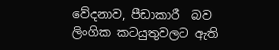වේදනාව, පීඩාකාරී  බව ලිංගික කටයුතුවලට ඇති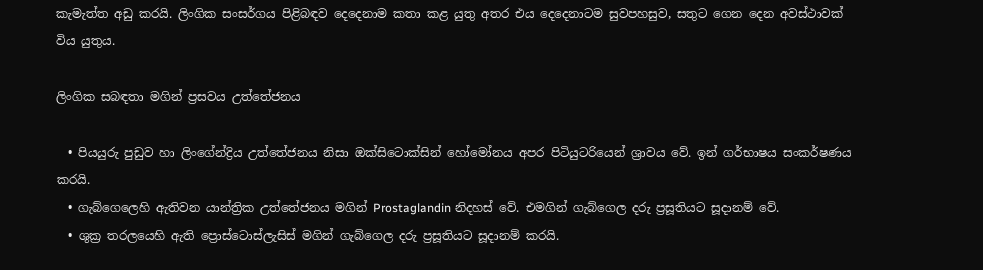කැමැත්ත අඩු කරයි. ලිංගික සංසර්ගය පිළිබඳව දෙදෙනාම කතා කළ යුතු අතර එය දෙදෙනාටම සුවපහසුව, සතුට ගෙන දෙන අවස්ථාවක් විය යුතුය.

ලිංගික සබඳතා මගින් ප්‍රසවය උත්තේජනය

  • පියයුරු පුඩුව හා ලිංගේන්ද්‍රිය උත්තේජනය නිසා ඔක්සිටොක්සින් හෝමෝනය අපර පිටියුටරියෙන් ශ්‍රාවය වේ. ඉන් ගර්භාෂය සංකර්ෂණය කරයි.
  • ගැබ්ගෙලෙහි ඇතිවන යාන්ත්‍රික උත්තේජනය මගින් Prostaglandin නිදහස් වේ. එමගින් ගැබ්ගෙල දරු ප්‍රසූතියට සූදානම් වේ.
  • ශුක්‍ර තරලයෙහි ඇති ප්‍රොස්ටොස්ලැසිස් මගින් ගැබ්ගෙල දරු ප්‍රසූතියට සූදානම් කරයි.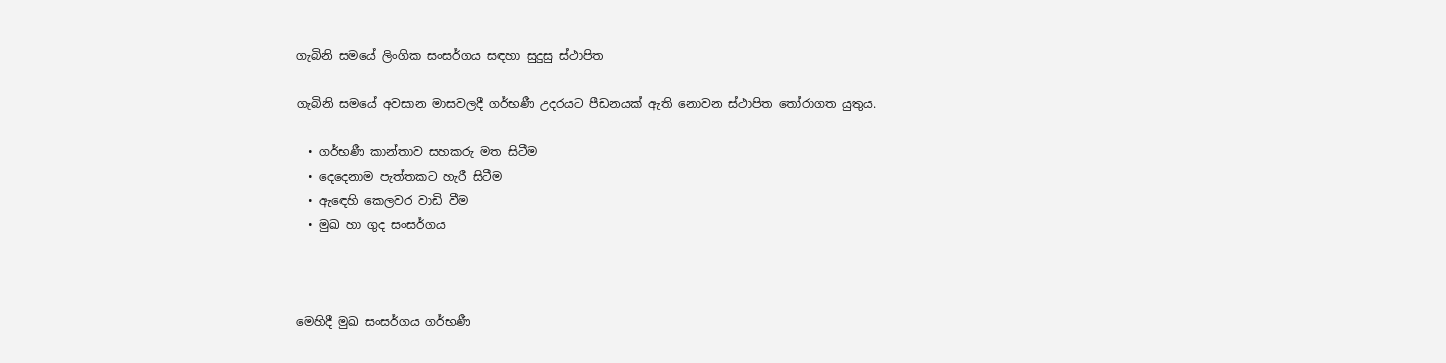ගැබිනි සමයේ ලිංගික සංසර්ගය සඳහා සුදුසු ස්ථාපිත

ගැබිනි සමයේ අවසාන මාසවලදී ගර්භණී උදරයට පීඩනයක් ඇති නොවන ස්ථාපිත තෝරාගත යුතුය.

  • ගර්භණී කාන්තාව සහකරු මත සිටීම
  • දෙදෙනාම පැත්තකට හැරී සිටීම
  • ඇඳෙහි කෙලවර වාඩි වීම
  • මුඛ හා ගුද සංසර්ගය



මෙහිදී මුඛ සංසර්ගය ගර්භණී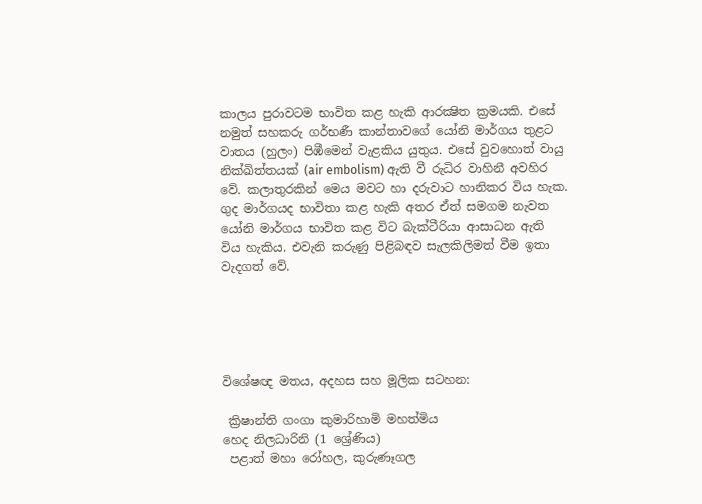කාලය පුරාවටම භාවිත කළ හැකි ආරක්‍ෂිත ක්‍රමයකි. එසේ නමුත් සහකරු ගර්භණී කාන්තාවගේ යෝනි මාර්ගය තුළට වාතය (හුලං) පිඹීමෙන් වැළකිය යුතුය. එසේ වුවහොත් වායු නික්ඛිත්තයක් (air embolism) ඇති වී රුධිර වාහිනී අවහිර වේ. කලාතුරකින් මෙය මවට හා දරුවාට හානිකර විය හැක. ගුද මාර්ගයද භාවිතා කළ හැකි අතර ඒත් සමගම නැවත යෝනි මාර්ගය භාවිත කළ විට බැක්ටීරියා ආසාධන ඇති විය හැකිය. එවැනි කරුණු පිළිබඳව සැලකිලිමත් වීම ඉතා වැදගත් වේ.





විශේෂඥ මතය, අදහස සහ මූලික සටහන:

 ක්‍රිෂාන්ති ගංගා කුමාරිහාමි මහත්මිය                         හෙද නිලධාරිනි (1 ශ්‍රේණිය)
 පළාත් මහා රෝහල, කුරුණෑගල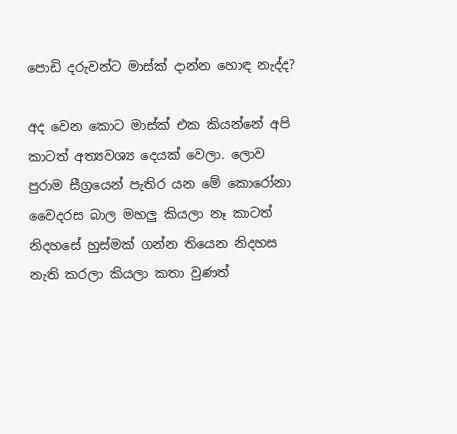පොඩි දරුවන්ට මාස්ක් දාන්න හොඳ නැද්ද?

අද වෙන කොට මාස්ක් එක කියන්නේ අපි කාටත් අත්‍යවශ්‍ය දෙයක් වෙලා. ලොව පුරාම සීග්‍රයෙන් පැතිර යන මේ කොරෝනා වෛදරස බාල මහලු කියලා නෑ කාටත් නිදහසේ හුස්මක් ගන්න තියෙන නිදහස නැති කරලා කියලා කතා වුණත්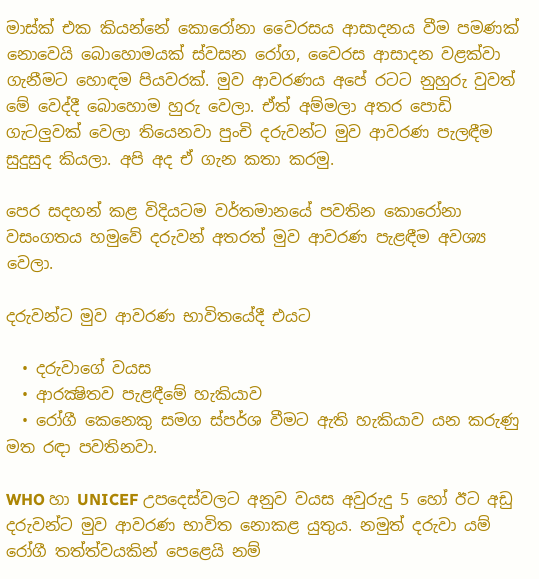මාස්ක් එක කියන්නේ කොරෝනා වෛරසය ආසාදනය වීම පමණක් නොවෙයි බොහොමයක් ස්වසන රෝග, වෛරස ආසාදන වළක්වා ගැනීමට හොඳම පියවරක්. මුව ආවරණය අපේ රටට නුහුරු වුවත් මේ වෙද්දී බොහොම හුරු වෙලා. ඒත් අම්මලා අතර පොඩි ගැටලුවක් වෙලා තියෙනවා පුංචි දරුවන්ට මුව ආවරණ පැලඳීම සුදුසුද කියලා. අපි අද ඒ ගැන කතා කරමු.

පෙර සදහන් කළ විදියටම වර්තමානයේ පවතින කොරෝනා වසංගතය හමුවේ දරුවන් අතරත් මුව ආවරණ පැළඳීම අවශ්‍ය වෙලා.

දරුවන්ට මුව ආවරණ භාවිතයේදී එයට

  • දරුවාගේ වයස
  • ආරක්‍ෂිතව පැළඳීමේ හැකියාව
  • රෝගී කෙනෙකු සමග ස්පර්ශ වීමට ඇති හැකියාව යන කරුණු මත රඳා පවතිනවා.

WHO හා UNICEF උපදෙස්වලට අනුව වයස අවුරුදු 5 හෝ ඊට අඩු දරුවන්ට මුව ආවරණ භාවිත නොකළ යුතුය. නමුත් දරුවා යම් රෝගී තත්ත්වයකින් පෙළෙයි නම්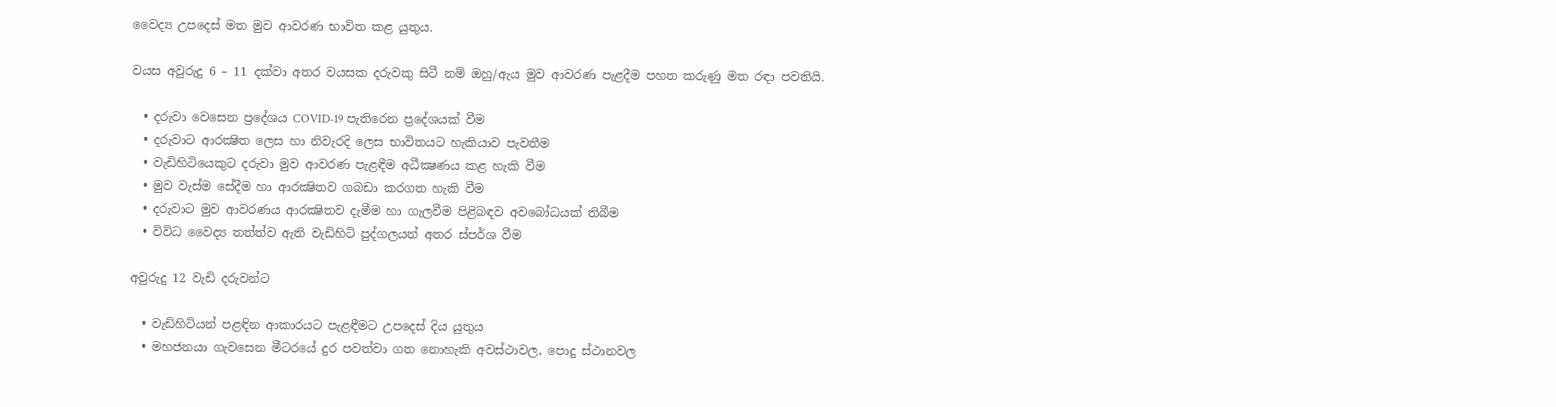වෛද්‍ය උපදෙස් මත මුව ආවරණ භාවිත කළ යුතුය.

වයස අවුරුදු 6 – 11 දක්වා අතර වයසක දරුවකු සිටී නම් ඔහු/ඇය මුව ආවරණ පැළදීම පහත කරුණු මත රඳා පවතියි.

  • දරුවා වෙසෙන ප්‍රදේශය COVID-19 පැතිරෙන ප්‍රදේශයක් වීම
  • දරුවාට ආරක්‍ෂිත ලෙස හා නිවැරදි ලෙස භාවිතයට හැකියාව පැවතීම
  • වැඩිහිටියෙකුට දරුවා මුව ආවරණ පැළඳීම අධීක්‍ෂණය කළ හැකි වීම
  • මුව වැස්ම සේදීම හා ආරක්‍ෂිතව ගබඩා කරගත හැකි වීම
  • දරුවාට මුව ආවරණය ආරක්‍ෂිතව දැමීම හා ගැලවීම පිළිබඳව අවබෝධයක් තිබීම
  • විවිධ වෛද්‍ය තත්ත්ව ඇති වැඩිහිටි පුද්ගලයන් අතර ස්පර්ශ වීම

අවුරුදු 12 වැඩි දරුවන්ට

  • වැඩිහිටියන් පළඳින ආකාරයට පැළඳීමට උපදෙස් දිය යුතුය
  • මහජනයා ගැවසෙන මීටරයේ දුර පවත්වා ගත නොහැකි අවස්ථාවල, පොදු ස්ථානවල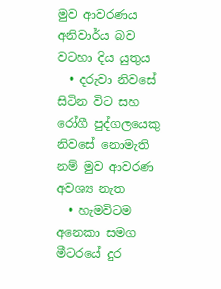මුව ආවරණය අනිවාර්ය බව වටහා දිය යුතුය
  • දරුවා නිවසේ සිටින විට සහ රෝගී පුද්ගලයෙකු නිවසේ නොමැති නම් මුව ආවරණ අවශ්‍ය නැත
  • හැමවිටම අනෙකා සමග මීටරයේ දුර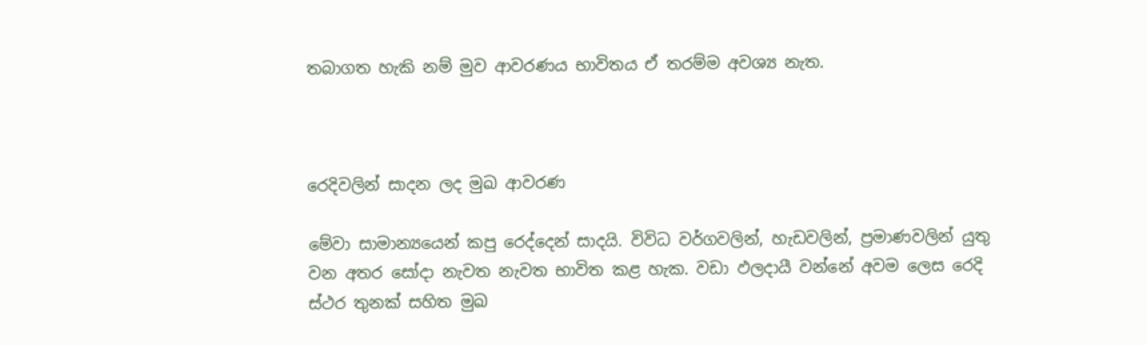තබාගත හැකි නම් මුව ආවරණය භාවිතය ඒ තරම්ම අවශ්‍ය නැත.



රෙදිවලින් සාදන ලද මුඛ ආවරණ

මේවා සාමාන්‍යයෙන් කපු රෙද්දෙන් සාදයි. විවිධ වර්ගවලින්, හැඩවලින්, ප්‍රමාණවලින් යුතු වන අතර සෝදා නැවත නැවත භාවිත කළ හැක. වඩා ඵලදායී වන්නේ අවම ලෙස රෙදි ස්ථර තුනක් සහිත මුඛ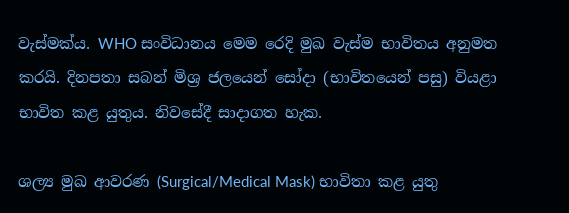වැස්මක්ය. WHO සංවිධානය මෙම රෙදි මුඛ වැස්ම භාවිතය අනුමත කරයි. දිනපතා සබන් මිශ්‍ර ජලයෙන් සෝදා (භාවිතයෙන් පසු) වියළා භාවිත කළ යුතුය. නිවසේදී සාදාගත හැක.

ශල්‍ය මුඛ ආවරණ (Surgical/Medical Mask) භාවිතා කළ යුතු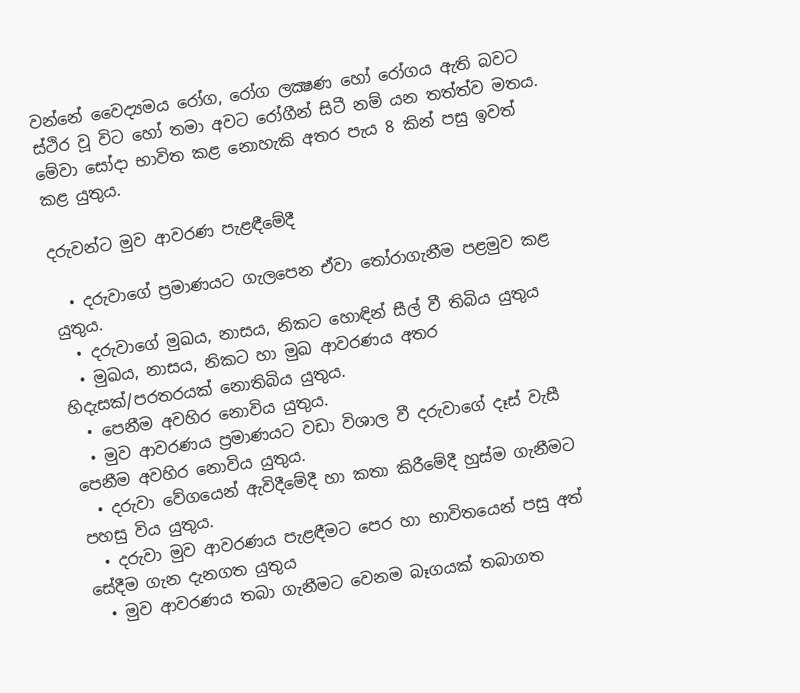වන්නේ වෛද්‍යමය රෝග, රෝග ලක්‍ෂණ හෝ රෝගය ඇති බවට ස්ථිර වූ විට හෝ තමා අවට රෝගීන් සිටී නම් යන තත්ත්ව මතය. මේවා සෝදා භාවිත කළ නොහැකි අතර පැය 8 කින් පසු ඉවත් කළ යුතුය.

දරුවන්ට මුව ආවරණ පැළඳීමේදී

  • දරුවාගේ ප්‍රමාණයට ගැලපෙන ඒවා තෝරාගැනීම පළමුව කළ යුතුය.
  • දරුවාගේ මුඛය, නාසය, නිකට හොඳින් සීල් වී තිබිය යුතුය
  • මුඛය, නාසය, නිකට හා මුඛ ආවරණය අතර හිදැසක්/පරතරයක් නොතිබිය යුතුය.
  • පෙනීම අවහිර නොවිය යුතුය.
  • මුව ආවරණය ප්‍රමාණයට වඩා විශාල වී දරුවාගේ දෑස් වැසී පෙනීම අවහිර නොවිය යුතුය.
  • දරුවා වේගයෙන් ඇවිදීමේදී හා කතා කිරීමේදී හුස්ම ගැනීමට පහසු විය යුතුය.
  • දරුවා මුව ආවරණය පැළඳීමට පෙර හා භාවිතයෙන් පසු අත් සේදීම ගැන දැනගත යුතුය
  • මුව ආවරණය තබා ගැනීමට වෙනම බෑගයක් තබාගත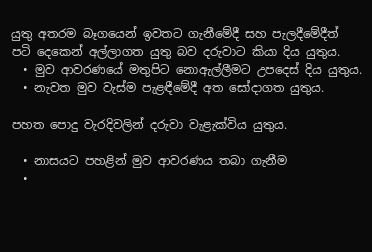යුතු අතරම බෑගයෙන් ඉවතට ගැනීමේදී සහ පැලදීමේදීත්  පටි දෙකෙන් අල්ලාගත යුතු බව දරුවාට කියා දිය යුතුය.
  • මුව ආවරණයේ මතුපිට නොඇල්ලීමට උපදෙස් දිය යුතුය.
  • නැවත මුව වැස්ම පැළඳීමේදී අත සෝදාගත යුතුය.

පහත පොදු වැරදිවලින් දරුවා වැළැක්විය යුතුය.

  • නාසයට පහළින් මුව ආවරණය තබා ගැනීම
  •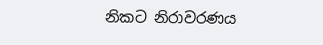නිකට නිරාවරණය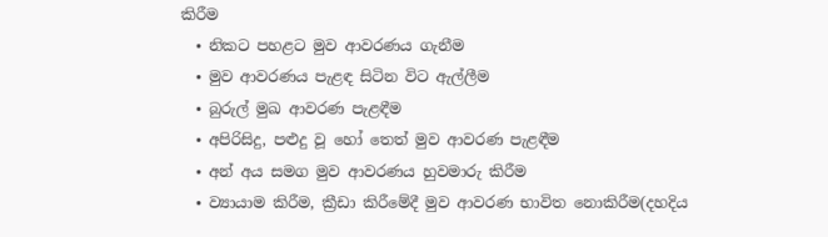කිරීම
  • නිකට පහළට මුව ආවරණය ගැනීම
  • මුව ආවරණය පැළඳ සිටින විට ඇල්ලීම
  • බුරුල් මුඛ ආවරණ පැළඳීම
  • අපිරිසිදු, පළුදු වූ හෝ තෙත් මුව ආවරණ පැළඳීම
  • අන් අය සමග මුව ආවරණය හුවමාරු කිරීම
  • ව්‍යායාම කිරීම, ක්‍රීඩා කිරීමේදී මුව ආවරණ භාවිත නොකිරීම(දහදිය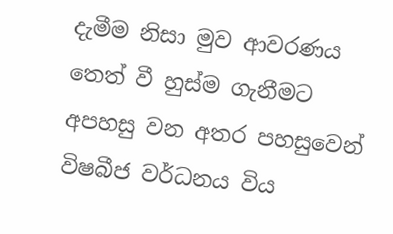දැමීම නිසා මුව ආවරණය තෙත් වී හුස්ම ගැනීමට අපහසු වන අතර පහසුවෙන් විෂබීජ වර්ධනය විය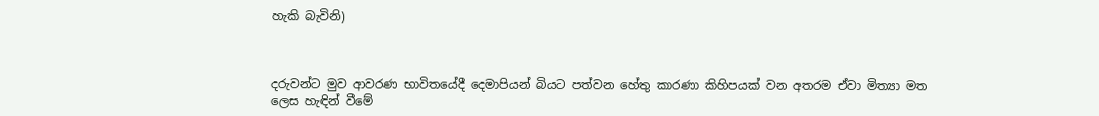හැකි බැවිනි)



දරුවන්ට මුව ආවරණ භාවිතයේදී දෙමාපියන් බියට පත්වන හේතු කාරණා කිහිපයක් වන අතරම ඒවා මිත්‍යා මත ලෙස හැඳින් වීමේ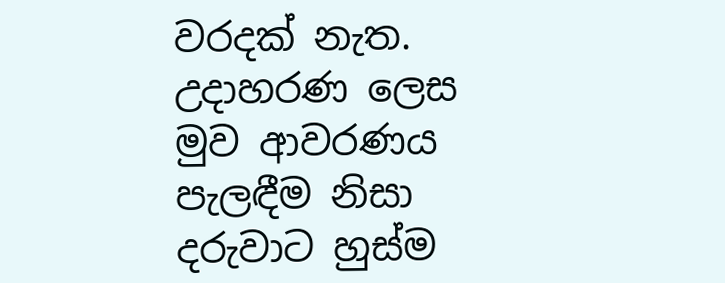වරදක් නැත. උදාහරණ ලෙස මුව ආවරණය පැලඳීම නිසා දරුවාට හුස්ම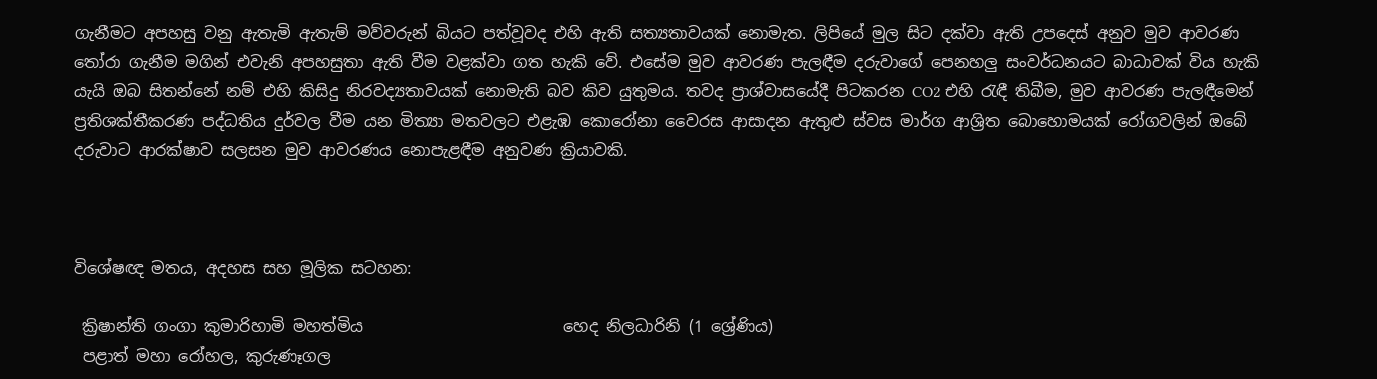ගැනීමට අපහසු වනු ඇතැමි ඇතැම් මව්වරුන් බියට පත්වූවද එහි ඇති සත්‍යතාවයක් නොමැත. ලිපියේ මුල සිට දක්වා ඇති උපදෙස් අනුව මුව ආවරණ තෝරා ගැනීම මගින් එවැනි අපහසුතා ඇති වීම වළක්වා ගත හැකි වේ. එසේම මුව ආවරණ පැලඳීම දරුවාගේ පෙනහලු සංවර්ධනයට බාධාවක් විය හැකි යැයි ඔබ සිතන්නේ නම් එහි කිසිදු නිරවද්‍යතාවයක් නොමැති බව කිව යුතුමය. තවද ප්‍රාශ්වාසයේදී පිටකරන CO2 එහි රැඳී තිබීම, මුව ආවරණ පැලඳීමෙන් ප්‍රතිශක්තීකරණ පද්ධතිය දුර්වල වීම යන මිත්‍යා මතවලට එළැඹ කොරෝනා වෛරස ආසාදන ඇතුළු ස්වස මාර්ග ආශ්‍රිත බොහොමයක් රෝගවලින් ඔබේ දරුවාට ආරක්ෂාව සලසන මුව ආවරණය නොපැළඳීම අනුවණ ක්‍රියාවකි.



විශේෂඥ මතය, අදහස සහ මූලික සටහන:

 ක්‍රිෂාන්ති ගංගා කුමාරිහාමි මහත්මිය                         හෙද නිලධාරිනි (1 ශ්‍රේණිය)
 පළාත් මහා රෝහල, කුරුණෑගල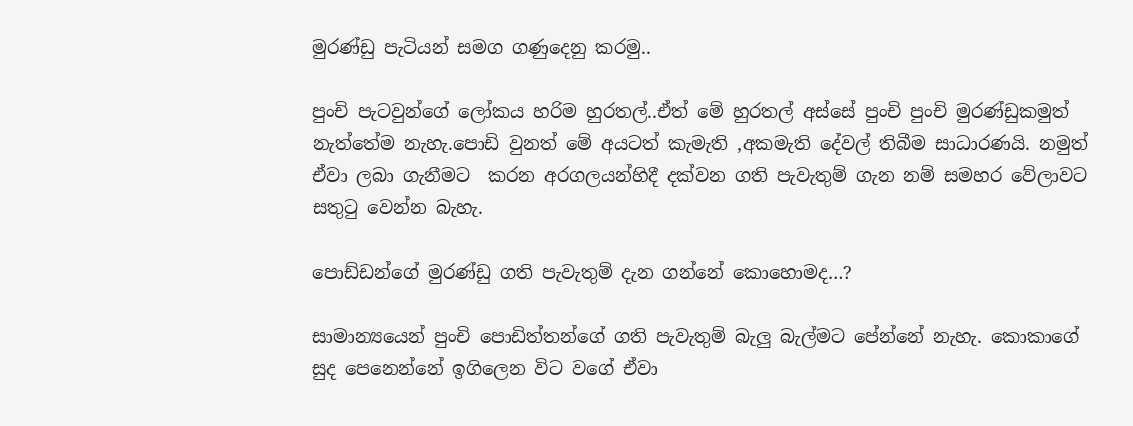මුරණ්ඩු පැටියන් සමග ගණුදෙනු කරමු..

පුංචි පැටවුන්ගේ ලෝකය හරිම හුරතල්..ඒත් මේ හුරතල් අස්සේ පුංචි පුංචි මුරණ්ඩුකමුත් නැත්තේම නැහැ.පොඩි වුනත් මේ අයටත් කැමැති ,අකමැති දේවල් තිබීම සාධාරණයි. නමුත් ඒවා ලබා ගැනීමට  කරන අරගලයන්හිදී දක්වන ගති පැවැතුම් ගැන නම් සමහර වේලාවට සතුටු වෙන්න බැහැ.

පොඩ්ඩන්ගේ මුරණ්ඩු ගති පැවැතුම් දැන ගන්නේ කොහොමද…?

සාමාන්‍යයෙන් පුංචි පොඩිත්තන්ගේ ගති පැවැතුම් බැලු බැල්මට පේන්නේ නැහැ. කොකාගේ සුද පෙනෙන්නේ ඉගිලෙන විට වගේ ඒවා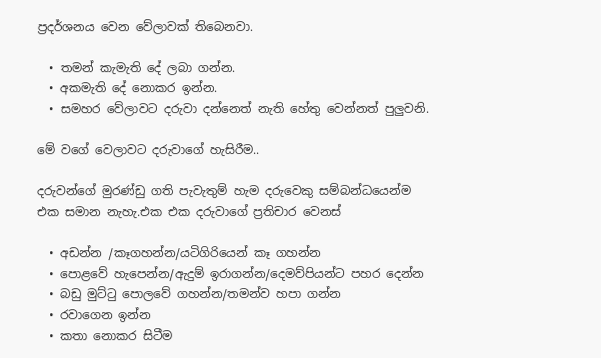ප්‍රදර්ශනය වෙන වේලාවක් තිබෙනවා.

  • තමන් කැමැති දේ ලබා ගන්න.
  • අකමැති දේ නොකර ඉන්න.
  • සමහර වේලාවට දරුවා දන්නෙත් නැති හේතු වෙන්නත් පුලුවනි.

මේ වගේ වෙලාවට දරුවාගේ හැසිරීම..

දරුවන්ගේ මුරණ්ඩු ගති පැවැතුම් හැම දරුවෙකු සම්බන්ධයෙන්ම එක සමාන නැහැ.එක එක දරුවාගේ ප්‍රතිචාර වෙනස්

  • අඩන්න /කෑගහන්න/යටිගිරියෙන් කෑ ගහන්න
  • පොළවේ හැපෙන්න/ඇදුම් ඉරාගන්න/දෙමව්පියන්ට පහර දෙන්න
  • බඩු මුට්ටු පොලවේ ගහන්න/තමන්ව හපා ගන්න
  • රවාගෙන ඉන්න
  • කතා නොකර සිටීම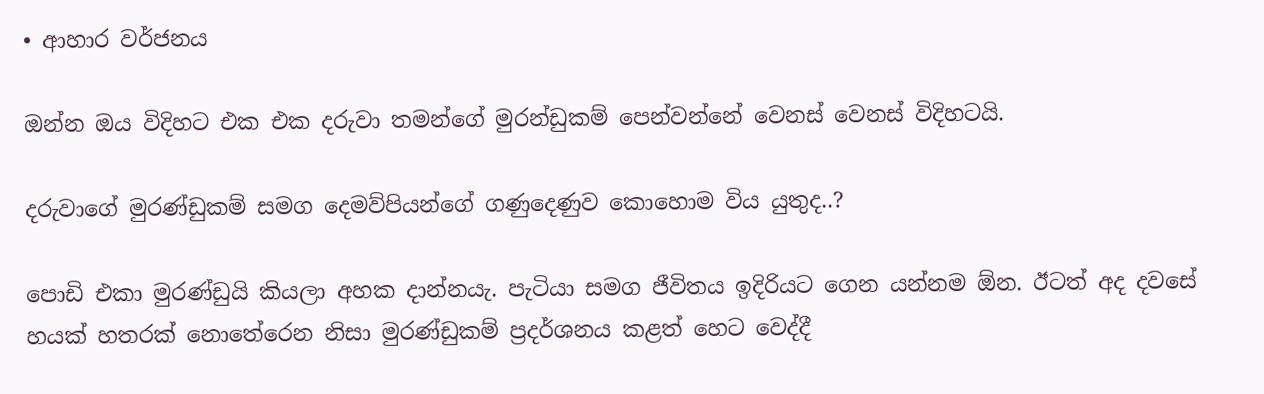• ආහාර වර්ජනය

ඔන්න ඔය විදිහට එක එක දරුවා තමන්ගේ මුරන්ඩුකම් පෙන්වන්නේ වෙනස් වෙනස් විදිහටයි.

දරුවාගේ මුරණ්ඩුකම් සමග දෙමව්පියන්ගේ ගණුදෙණුව කොහොම විය යුතුද..?

පොඩි එකා මුරණ්ඩුයි කියලා අහක දාන්නයැ. පැටියා සමග ජීවිතය ඉදිරියට ගෙන යන්නම ඕන. ඊටත් අද දවසේ හයක් හතරක් නොතේරෙන නිසා මුරණ්ඩුකම් ප්‍රදර්ශනය කළත් හෙට වෙද්දී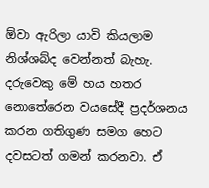ඕවා ඇරිලා යාවි කියලාම නිශ්ශබ්ද වෙන්නත් බැහැ. දරුවෙකු මේ හය හතර නොතේරෙන වයසේදී ප්‍රදර්ශනය කරන ගතිගුණ සමග හෙට දවසටත් ගමන් කරනවා. ඒ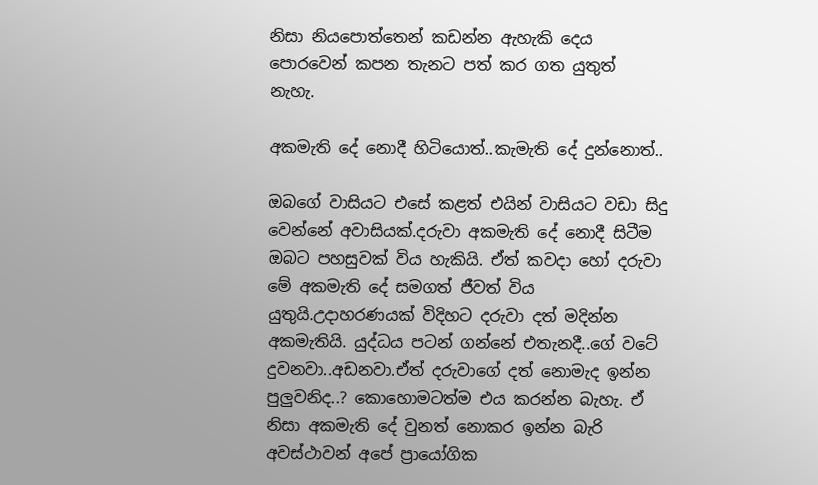නිසා නියපොත්තෙන් කඩන්න ඇහැකි දෙය පොරවෙන් කපන තැනට පත් කර ගත යුතුත් නැහැ.

අකමැති දේ නොදී හිටියොත්..කැමැති දේ දුන්නොත්..

ඔබගේ වාසියට එසේ කළත් එයින් වාසියට වඩා සිදු වෙන්නේ අවාසියක්.දරුවා අකමැති දේ නොදී සිටීම ඔබට පහසුවක් විය හැකියි. ඒත් කවදා හෝ දරුවා මේ අකමැති දේ සමගත් ජීවත් විය යුතුයි.උදාහරණයක් විදිහට දරුවා දත් මදින්න අකමැතියි. යුද්ධය පටන් ගන්නේ එතැනදී..ගේ වටේ දුවනවා..අඩනවා.ඒත් දරුවාගේ දත් නොමැද ඉන්න පුලුවනිද..? කොහොමටත්ම එය කරන්න බැහැ. ඒ නිසා අකමැති දේ වුනත් නොකර ඉන්න බැරි අවස්ථාවන් අපේ ප්‍රායෝගික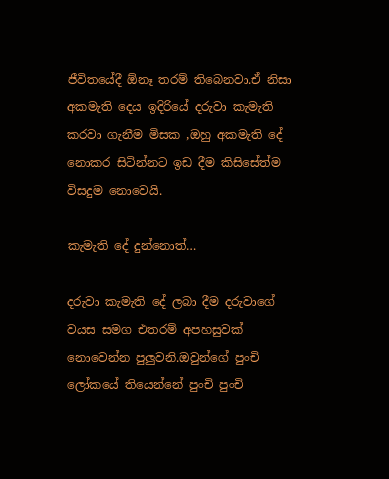ජීවිතයේදී ඕනෑ තරම් තිබෙනවා.ඒ නිසා අකමැති දෙය ඉදිරියේ දරුවා කැමැති කරවා ගැනීම මිසක ,ඔහු අකමැති දේ නොකර සිටින්නට ඉඩ දීම කිසිසේත්ම විසදුම නොවෙයි.

කැමැති දේ දුන්නොත්…

දරුවා කැමැති දේ ලබා දීම දරුවාගේ වයස සමග එතරම් අපහසුවක් නොවෙන්න පුලුවනි.ඔවුන්ගේ පුංචි ලෝකයේ තියෙන්නේ පුංචි පුංචි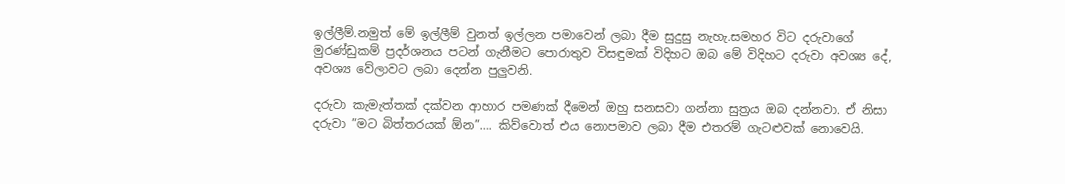ඉල්ලීම්.නමුත් මේ ඉල්ලීම් වුනත් ඉල්ලන පමාවෙන් ලබා දීම සුදුසු නැහැ.සමහර විට දරුවාගේ මුරණ්ඩුකම් ප්‍රදර්ශනය පටන් ගැනීමට පොරාතුව විසඳුමක් විදිහට ඔබ මේ විදිහට දරුවා අවශ්‍ය දේ, අවශ්‍ය වේලාවට ලබා දෙන්න පුලුවනි.

දරුවා කැමැත්තක් දක්වන ආහාර පමණක් දීමෙන් ඔහු සනසවා ගන්නා සුත්‍රය ඔබ දන්නවා. ඒ නිසා දරුවා ”මට බිත්තරයක් ඕන”…. කිව්වොත් එය නොපමාව ලබා දීම එතරම් ගැටළුවක් නොවෙයි.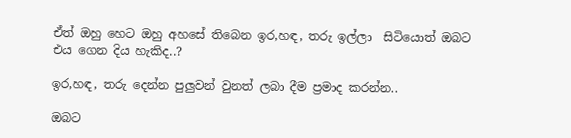ඒත් ඔහු හෙට ඔහු අහසේ තිබෙන ඉර,හඳ, තරු ඉල්ලා  සිටියොත් ඔබට එය ගෙන දිය හැකිද..?

ඉර,හඳ, තරු දෙන්න පුලුවන් වුනත් ලබා දීම ප්‍රමාද කරන්න..

ඔබට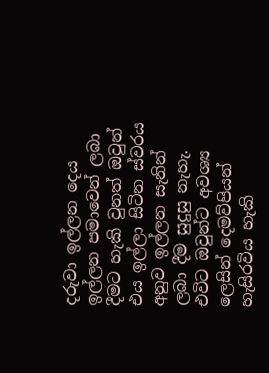දරුවා ඉල්ලන දෙය ඉල්ලන පමාවෙන් ලබා දීමට හැකි වුනත් ඔවුන් එය ඉල්ලා සිටින ස්වරය අනුව ඉල්ලන සැනින් ලබා දීම සුදුසු නැහැ. එවිට ඔවුන්ට අවශ්‍ය ලෙසින් දෙමව්පියන් හැසිරවිය හැකි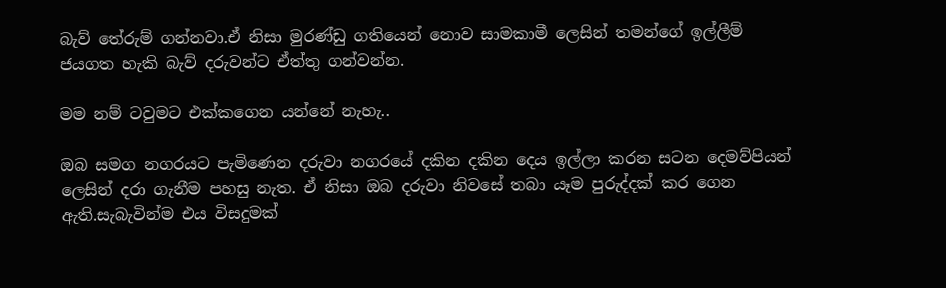බැව් තේරුම් ගන්නවා.ඒ නිසා මුරණ්ඩු ගතියෙන් නොව සාමකාමී ලෙසින් තමන්ගේ ඉල්ලීම් ජයගත හැකි බැව් දරුවන්ට ඒත්තු ගන්වන්න.

මම නම් ටවුමට එක්කගෙන යන්නේ නැහැ..

ඔබ සමග නගරයට පැමිණෙන දරුවා නගරයේ දකින දකින දෙය ඉල්ලා කරන සටන දෙමව්පියන් ලෙසින් දරා ගැනීම පහසු නැත. ඒ නිසා ඔබ දරුවා නිවසේ තබා යෑම පුරුද්දක් කර ගෙන ඇති.සැබැවින්ම එය විසදුමක්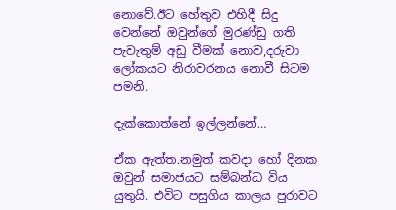නොවේ.ඊට හේතුව එහිදී සිදු වෙන්නේ ඔවුන්ගේ මුරණ්ඩු ගති පැවැතුම් අඩු වීමක් නොව,දරුවා ලෝකයට නිරාවරනය නොවී සිටම පමනි.

දැක්කොත්නේ ඉල්ලන්නේ…

ඒක ඇත්ත.නමුත් කවදා හෝ දිනක ඔවුන් සමාජයට සම්බන්ධ විය යුතුයි. එවිට පසුගිය කාලය පුරාවට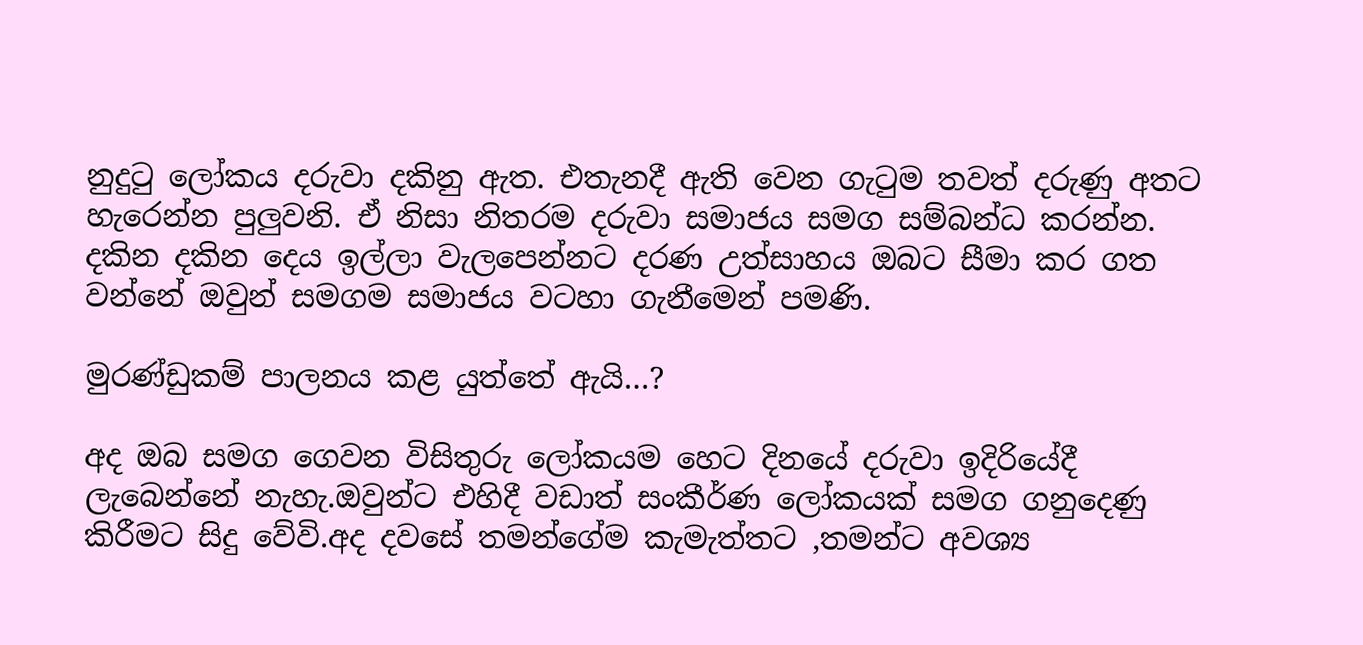නුදුටු ලෝකය දරුවා දකිනු ඇත. එතැනදී ඇති වෙන ගැටුම තවත් දරුණු අතට හැරෙන්න පුලුවනි. ඒ නිසා නිතරම දරුවා සමාජය සමග සම්බන්ධ කරන්න. දකින දකින දෙය ඉල්ලා වැලපෙන්නට දරණ උත්සාහය ඔබට සීමා කර ගත වන්නේ ඔවුන් සමගම සමාජය වටහා ගැනීමෙන් පමණි.

මුරණ්ඩුකම් පාලනය කළ යුත්තේ ඇයි…?

අද ඔබ සමග ගෙවන විසිතුරු ලෝකයම හෙට දිනයේ දරුවා ඉදිරියේදී ලැබෙන්නේ නැහැ.ඔවුන්ට එහිදී වඩාත් සංකීර්ණ ලෝකයක් සමග ගනුදෙණු කිරීමට සිදු වේවි.අද දවසේ තමන්ගේම කැමැත්තට ,තමන්ට අවශ්‍ය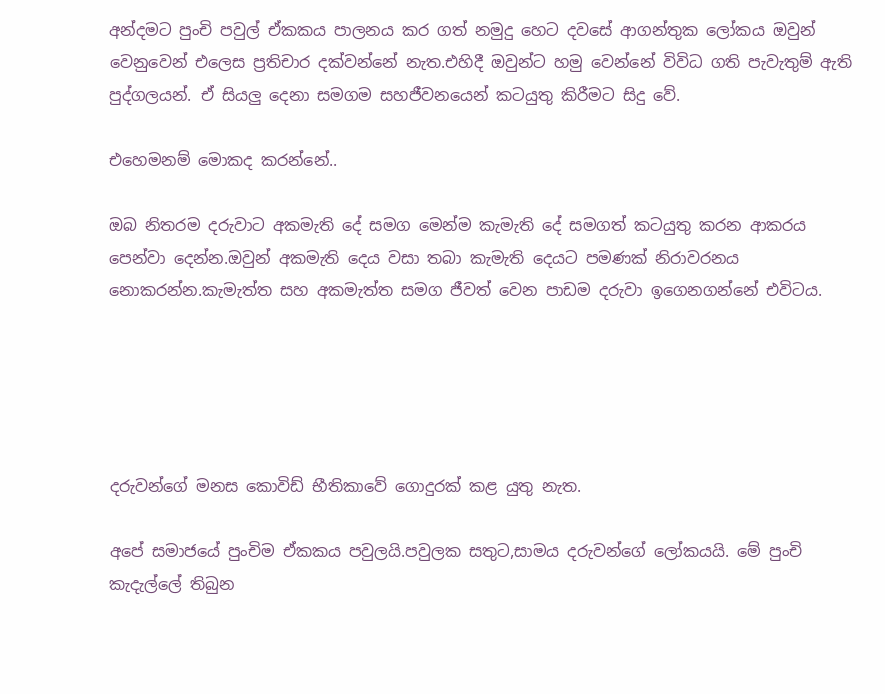අන්දමට පුංචි පවුල් ඒකකය පාලනය කර ගත් නමුදු හෙට දවසේ ආගන්තුක ලෝකය ඔවුන් වෙනුවෙන් එලෙස ප්‍රතිචාර දක්වන්නේ නැත.එහිදී ඔවුන්ට හමු වෙන්නේ විවිධ ගති පැවැතුම් ඇති පුද්ගලයන්. ඒ සියලු දෙනා සමගම සහජීවනයෙන් කටයුතු කිරීමට සිදු වේ.

එහෙමනම් මොකද කරන්නේ..

ඔබ නිතරම දරුවාට අකමැති දේ සමග මෙන්ම කැමැති දේ සමගත් කටයුතු කරන ආකරය පෙන්වා දෙන්න.ඔවුන් අකමැති දෙය වසා තබා කැමැති දෙයට පමණක් නිරාවරනය නොකරන්න.කැමැත්ත සහ අකමැත්ත සමග ජීවත් වෙන පාඩම දරුවා ඉගෙනගන්නේ එවිටය.





දරුවන්ගේ මනස කොවිඩ් භීතිකාවේ ගොදුරක් කළ යුතු නැත.

අපේ සමාජයේ පුංචිම ඒකකය පවුලයි.පවුලක සතුට,සාමය දරුවන්ගේ ලෝකයයි. මේ පුංචි කැදැල්ලේ තිබුන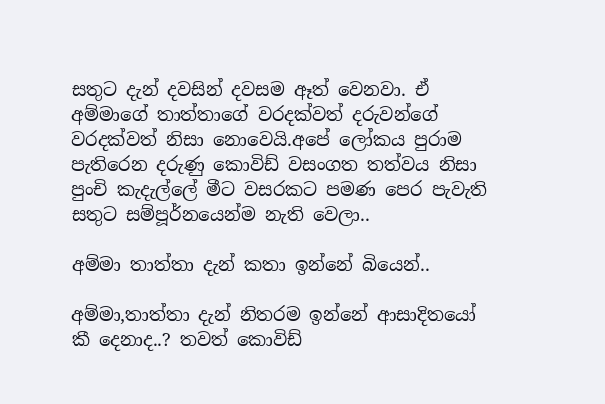සතුට දැන් දවසින් දවසම ඈත් වෙනවා. ඒ අම්මාගේ තාත්තාගේ වරදක්වත් දරුවන්ගේ වරදක්වත් නිසා නොවෙයි.අපේ ලෝකය පුරාම පැතිරෙන දරුණු කොවිඩ් වසංගත තත්වය නිසා පුංචි කැදැල්ලේ මීට වසරකට පමණ පෙර පැවැති සතුට සම්පූර්නයෙන්ම නැති වෙලා..

අම්මා තාත්තා දැන් කතා ඉන්නේ බියෙන්..

අම්මා,තාත්තා දැන් නිතරම ඉන්නේ ආසාදිතයෝ කී දෙනාද..? තවත් කොවිඩ්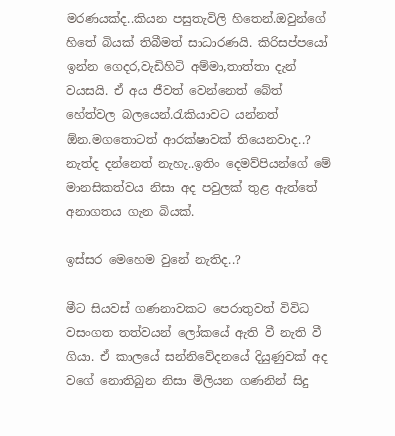මරණයක්ද..කියන පසුතැවිලි හිතෙන්.ඔවුන්ගේ හිතේ බියක් තිබීමත් සාධාරණයි. කිරිසප්පයෝ ඉන්න ගෙදර,වැඩිහිටි අම්මා,තාත්තා දැන් වයසයි. ඒ අය ජීවත් වෙන්නෙත් බේත් හේත්වල බලයෙන්.රැකියාවට යන්නත් ඕන.මගතොටත් ආරක්ෂාවක් තියෙනවාද..? නැත්ද දන්නෙත් නැහැ..ඉතිං දෙමව්පියන්ගේ මේ මානසිකත්වය නිසා අද පවුලක් තුළ ඇත්තේ අනාගතය ගැන බියක්.

ඉස්සර මෙහෙම වුනේ නැතිද..?

මීට සියවස් ගණනාවකට පෙරාතුවත් විවිධ වසංගත තත්වයන් ලෝකයේ ඇති වී නැති වී ගියා. ඒ කාලයේ සන්නිවේදනයේ දියුණුවක් අද වගේ නොතිබුන නිසා මිලියන ගණනින් සිදු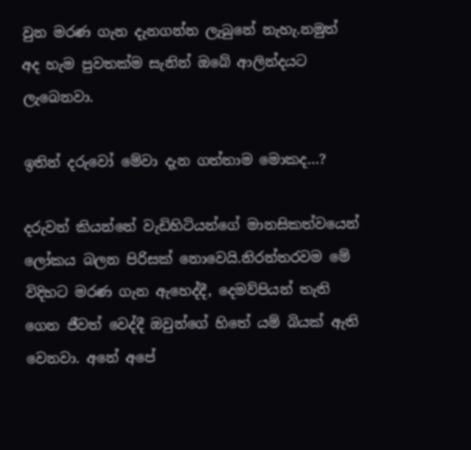වුන මරණ ගැන දැනගන්න ලැබුනේ නැහැ.නමුත් අද හැම පුවතක්ම සැනින් ඔබේ ආලින්දයට ලැබෙනවා.

ඉතින් දරුවෝ මේවා දැන ගත්තාම මොකද…?

දරුවන් කියන්නේ වැඩිහිටියන්ගේ මානසිකත්වයෙන් ලෝකය බලන පිරිසක් නොවෙයි.නිරන්තරවම මේ විදිහට මරණ ගැන ඇහෙද්දී, දෙමව්පියන් තැති ගෙන ජීවත් වෙද්දී ඔවුන්ගේ හිතේ යම් බියක් ඇති වෙනවා. අනේ අපේ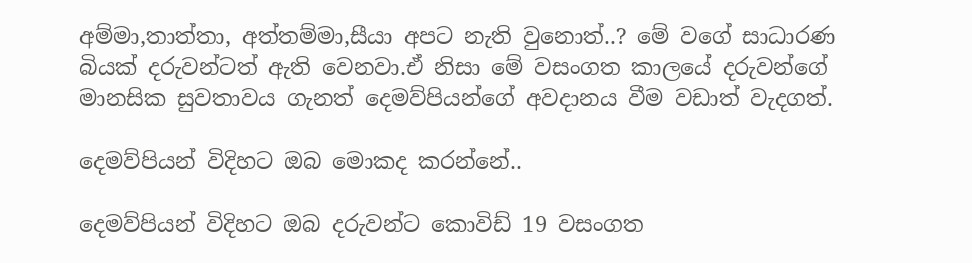අම්මා,තාත්තා, අත්තම්මා,සීයා අපට නැති වුනොත්..? මේ වගේ සාධාරණ බියක් දරුවන්ටත් ඇති වෙනවා.ඒ නිසා මේ වසංගත කාලයේ දරුවන්ගේ මානසික සුවතාවය ගැනත් දෙමව්පියන්ගේ අවදානය වීම වඩාත් වැදගත්.

දෙමව්පියන් විදිහට ඔබ මොකද කරන්නේ..

දෙමව්පියන් විදිහට ඔබ දරුවන්ට කොවිඩ් 19 වසංගත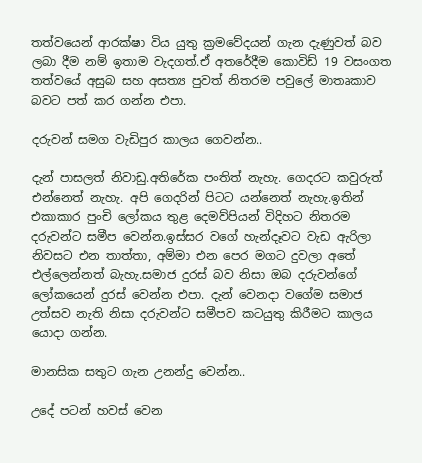තත්වයෙන් ආරක්ෂා විය යුතු ක්‍රමවේදයන් ගැන දැණුවත් බව ලබා දීම නම් ඉතාම වැදගත්.ඒ අතරේදීම කොවිඩ් 19 වසංගත තත්වයේ අසුබ සහ අසත්‍ය පුවත් නිතරම පවුලේ මාතෘකාව බවට පත් කර ගන්න එපා.

දරුවන් සමග වැඩිපුර කාලය ගෙවන්න..

දැන් පාසලත් නිවාඩු.අතිරේක පංතිත් නැහැ. ගෙදරට කවුරුත් එන්නෙත් නැහැ. අපි ගෙදරින් පිටට යන්නෙත් නැහැ.ඉතින් එකාකාර පුංචි ලෝකය තුළ දෙමව්පියන් විදිහට නිතරම දරුවන්ට සමීප වෙන්න.ඉස්සර වගේ හැන්දෑවට වැඩ ඇරිලා නිවසට එන තාත්තා, අම්මා එන පෙර මගට දුවලා අතේ එල්ලෙන්නත් බැහැ.සමාජ දුරස් බව නිසා ඔබ දරුවන්ගේ ලෝකයෙන් දුරස් වෙන්න එපා. දැන් වෙනදා වගේම සමාජ උත්සව නැති නිසා දරුවන්ට සමීපව කටයුතු කිරීමට කාලය යොදා ගන්න.

මානසික සතුට ගැන උනන්දු වෙන්න..

උදේ පටන් හවස් වෙන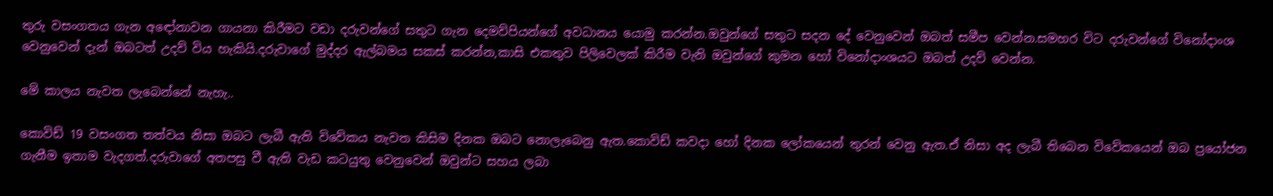තුරු වසංගතය ගැන අඳෝනාවන ගායනා කිරීමට වඩා දරුවන්ගේ සතුට ගැන දෙමව්පියන්ගේ අවධානය යොමු කරන්න.ඔවුන්ගේ සතුට සදන දේ වෙනුවෙන් ඔබත් සමීප වෙන්න.සමහර විට දරුවන්ගේ විනෝදාංශ වෙනුවෙන් දැන් ඔබටත් උදව් විය හැකියි.දරුවාගේ මුද්දර ඇල්බමය සකස් කරන්න,කාසි එකතුව පිලිවෙලක් කිරීම වැනි ඔවුන්ගේ කුමන හෝ විනෝදාංශයට ඔබත් උදව් වෙන්න.

මේ කාලය නැවත ලැබෙන්නේ නැහැ..

කොවිඩ් 19 වසංගත තත්වය නිසා ඔබට ලැබී ඇති විවේකය නැවත කිසිම දිනක ඔබට නොලැබෙනු ඇත.කොවිඩ් කවදා හෝ දිනක ලෝකයෙන් තුරන් වෙනු ඇත.ඒ නිසා අද ලැබී තිබෙන විවේකයෙන් ඔබ ප්‍රයෝජන ගැනීම ඉතාම වැදගත්.දරුවාගේ අතපසු වී ඇති වැඩ කටයුතු වෙනුවෙන් ඔවුන්ට සහය ලබා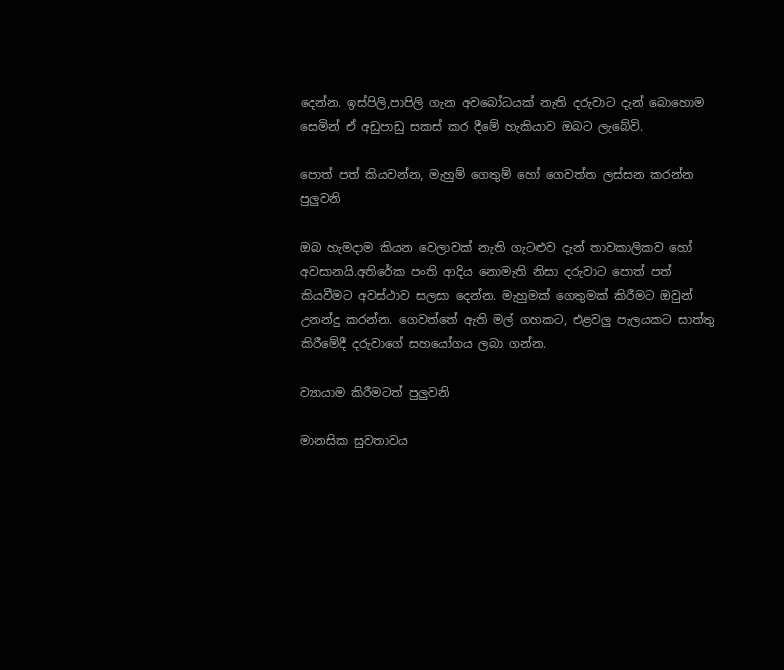දෙන්න. ඉස්පිලි,පාපිලි ගැන අවබෝධයක් නැති දරුවාට දැන් බොහොම සෙමින් ඒ අඩුපාඩු සකස් කර දීමේ හැකියාව ඔබට ලැබේවි.

පොත් පත් කියවන්න, මැහුම් ගෙතුම් හෝ ගෙවත්ත ලස්සන කරන්න පුලුවනි

ඔබ හැමදාම කියන වෙලාවක් නැති ගැටළුව දැන් තාවකාලිකව හෝ අවසානයි.අතිරේක පංති ආදිය නොමැති නිසා දරුවාට පොත් පත් කියවීමට අවස්ථාව සලසා දෙන්න. මැහුමක් ගෙතුමක් කිරීමට ඔවුන් උනන්දු කරන්න. ගෙවත්තේ ඇති මල් ගහකට, එළවලු පැලයකට සාත්තු කිරීමේදී දරුවාගේ සහයෝගය ලබා ගන්න.

ව්‍යායාම කිරීමටත් පුලුවනි

මානසික සුවතාවය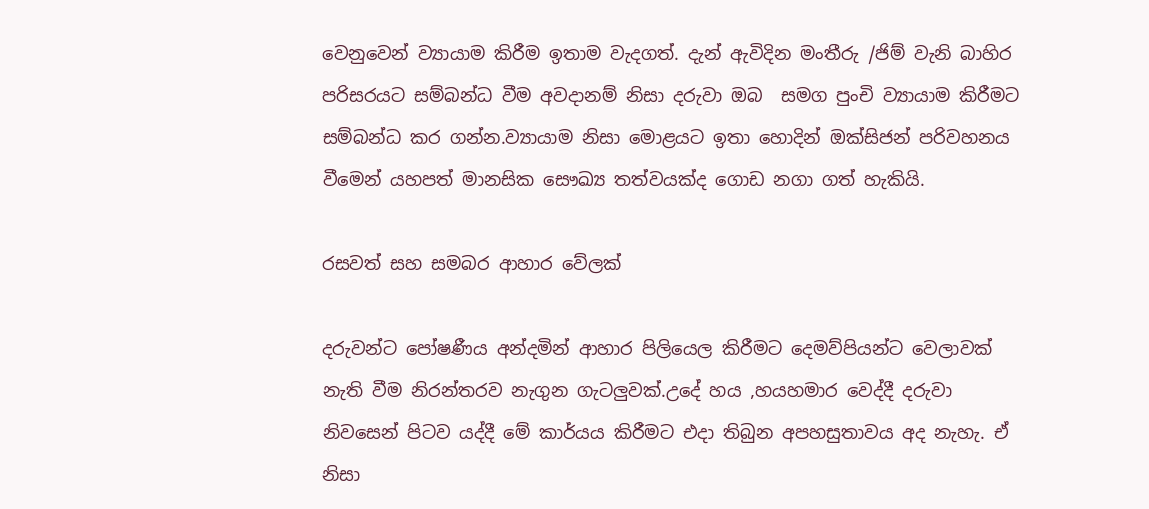වෙනුවෙන් ව්‍යායාම කිරීම ඉතාම වැදගත්. දැන් ඇවිදින මංතීරු /ජිම් වැනි බාහිර පරිසරයට සම්බන්ධ වීම අවදානම් නිසා දරුවා ඔබ  සමග පුංචි ව්‍යායාම කිරීමට සම්බන්ධ කර ගන්න.ව්‍යායාම නිසා මොළයට ඉතා හොදින් ඔක්සිජන් පරිවහනය වීමෙන් යහපත් මානසික සෞඛ්‍ය තත්වයක්ද ගොඩ නගා ගත් හැකියි.

රසවත් සහ සමබර ආහාර වේලක්

දරුවන්ට පෝෂණීය අන්දමින් ආහාර පිලියෙල කිරීමට දෙමව්පියන්ට වෙලාවක් නැති වීම නිරන්තරව නැගුන ගැටලුවක්.උදේ හය ,හයහමාර වෙද්දී දරුවා නිවසෙන් පිටව යද්දී මේ කාර්යය කිරීමට එදා තිබුන අපහසුතාවය අද නැහැ. ඒ නිසා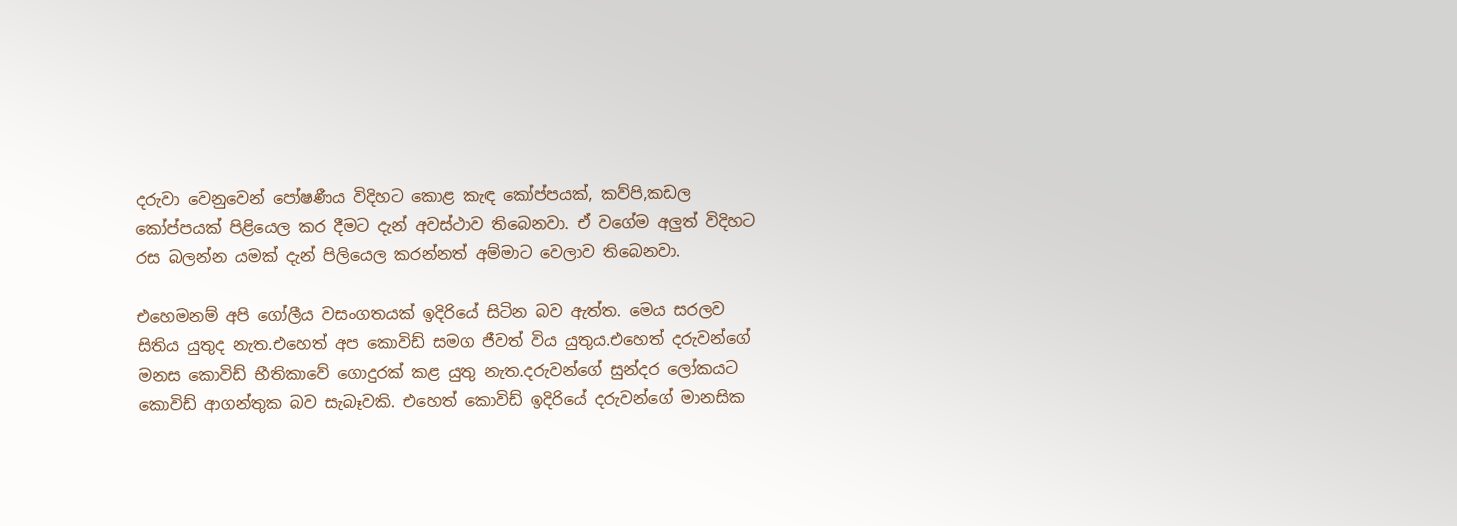දරුවා වෙනුවෙන් පෝෂණීය විදිහට කොළ කැඳ කෝප්පයක්, කව්පි,කඩල කෝප්පයක් පිළියෙල කර දීමට දැන් අවස්ථාව තිබෙනවා. ඒ වගේම අලුත් විදිහට රස බලන්න යමක් දැන් පිලියෙල කරන්නත් අම්මාට වෙලාව තිබෙනවා.

එහෙමනම් අපි ගෝලීය වසංගතයක් ඉදිරියේ සිටින බව ඇත්ත. මෙය සරලව සිතිය යුතුද නැත.එහෙත් අප කොවිඩ් සමග ජීවත් විය යුතුය.එහෙත් දරුවන්ගේ මනස කොවිඩ් භීතිකාවේ ගොදුරක් කළ යුතු නැත.දරුවන්ගේ සුන්දර ලෝකයට කොවිඩ් ආගන්තුක බව සැබෑවකි. එහෙත් කොවිඩ් ඉදිරියේ දරුවන්ගේ මානසික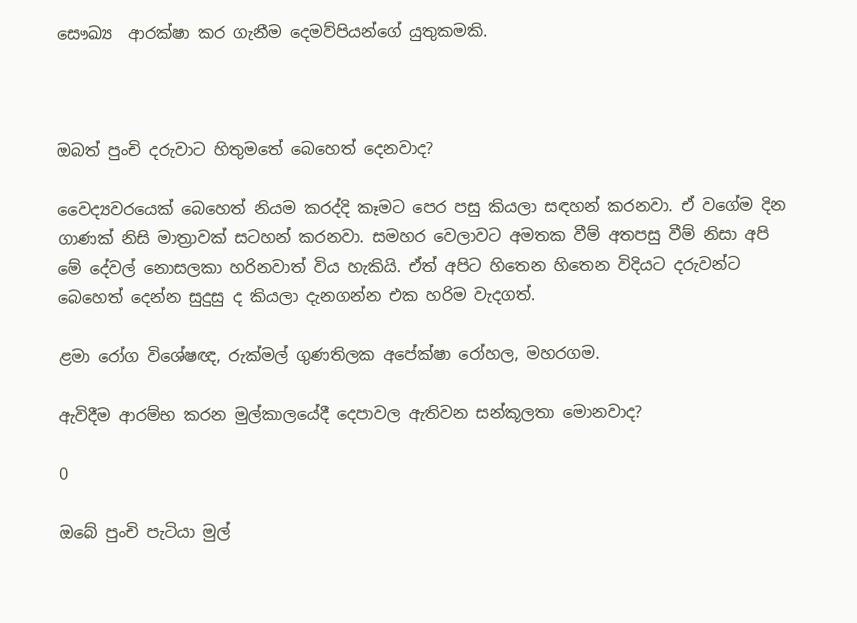සෞඛ්‍ය  ආරක්ෂා කර ගැනීම දෙමව්පියන්ගේ යුතුකමකි.



ඔබත් පුංචි දරුවාට හිතුමතේ බෙහෙත් දෙනවාද?

වෛද්‍යවරයෙක් බෙහෙත් නියම කරද්දි කෑමට පෙර පසු කියලා සඳහන් කරනවා. ඒ වගේම දින ගාණක් නිසි මාත්‍රාවක් සටහන් කරනවා. සමහර වෙලාවට අමතක වීම් අතපසු වීම් නිසා අපි මේ දේවල් නොසලකා හරිනවාත් විය හැකියි. ඒත් අපිට හිතෙන හිතෙන විදියට දරුවන්ට බෙහෙත් දෙන්න සුදුසු ද කියලා දැනගන්න එක හරිම වැදගත්.

ළමා රෝග විශේෂඥ, රුක්මල් ගුණතිලක අපේක්ෂා රෝහල, මහරගම.

ඇවිදීම ආරම්භ කරන මුල්කාලයේදී දෙපාවල ඇතිවන සන්කූලතා මොනවාද?

0

ඔබේ පුංචි පැටියා මුල්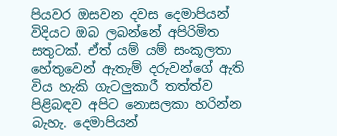පියවර ඔසවන දවස දෙමාපියන් විදියට ඔබ ලබන්නේ අපිරිමිත සතුටක්. ඒත් යම් යම් සංකූලතා හේතුවෙන් ඇතැම් දරුවන්ගේ ඇති විය හැකි ගැටලුකාරී තත්ත්ව පිළිබඳව අපිට නොසලකා හරින්න බැහැ. දෙමාපියන්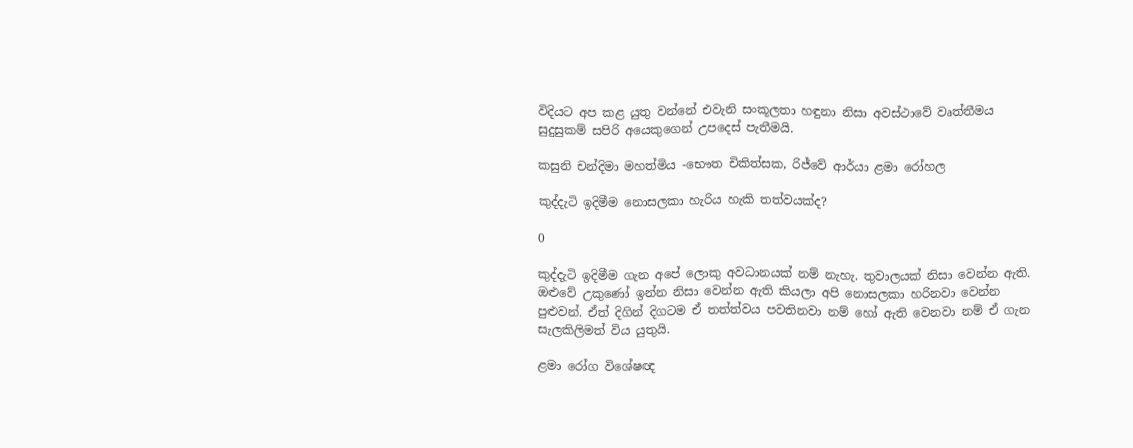විදියට අප කළ යුතු වන්නේ එවැනි සංකූලතා හඳුනා නිසා අවස්ථාවේ වෘත්තීමය සුදුසුකම් සපිරි අයෙකුගෙන් උපදෙස් පැතීමයි.

කසුනි චන්දිමා මහත්මිය -භෞත චිකිත්සක, රිජ්වේ ආර්යා ළමා රෝහල

කුද්දැටි ඉදිමීම නොසලකා හැරිය හැකි තත්වයක්ද?

0

කුද්දැටි ඉදිමීම ගැන අපේ ලොකු අවධානයක් නම් නැහැ. තුවාලයක් නිසා වෙන්න ඇති. ඔළුවේ උකුණෝ ඉන්න නිසා වෙන්න ඇති කියලා අපි නොසලකා හරිනවා වෙන්න පුළුවන්. ඒත් දිගින් දිගටම ඒ තත්ත්වය පවතිනවා නම් හෝ ඇති වෙනවා නම් ඒ ගැන සැලකිලිමත් විය යුතුයි.

ළමා රෝග විශේෂඥ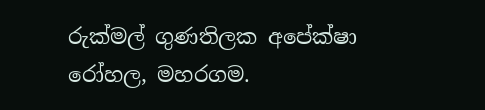රුක්මල් ගුණතිලක අපේක්ෂා රෝහල, මහරගම.